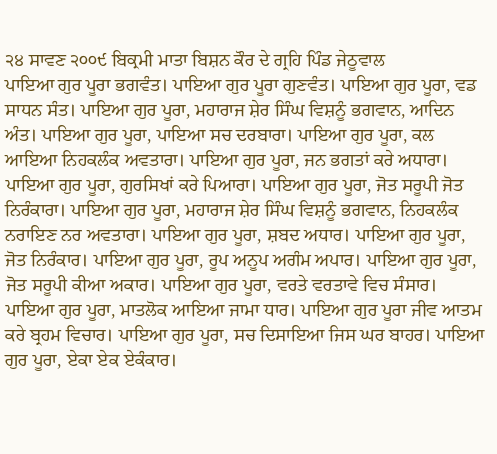੨੪ ਸਾਵਣ ੨੦੦੯ ਬਿਕ੍ਰਮੀ ਮਾਤਾ ਬਿਸ਼ਨ ਕੌਰ ਦੇ ਗ੍ਰਹਿ ਪਿੰਡ ਜੇਠੂਵਾਲ
ਪਾਇਆ ਗੁਰ ਪੂਰਾ ਭਗਵੰਤ। ਪਾਇਆ ਗੁਰ ਪੂਰਾ ਗੁਣਵੰਤ। ਪਾਇਆ ਗੁਰ ਪੂਰਾ, ਵਡ ਸਾਧਨ ਸੰਤ। ਪਾਇਆ ਗੁਰ ਪੂਰਾ, ਮਹਾਰਾਜ ਸ਼ੇਰ ਸਿੰਘ ਵਿਸ਼ਨੂੰ ਭਗਵਾਨ, ਆਦਿਨ ਅੰਤ। ਪਾਇਆ ਗੁਰ ਪੂਰਾ, ਪਾਇਆ ਸਚ ਦਰਬਾਰਾ। ਪਾਇਆ ਗੁਰ ਪੂਰਾ, ਕਲ ਆਇਆ ਨਿਹਕਲੰਕ ਅਵਤਾਰਾ। ਪਾਇਆ ਗੁਰ ਪੂਰਾ, ਜਨ ਭਗਤਾਂ ਕਰੇ ਅਧਾਰਾ। ਪਾਇਆ ਗੁਰ ਪੂਰਾ, ਗੁਰਸਿਖਾਂ ਕਰੇ ਪਿਆਰਾ। ਪਾਇਆ ਗੁਰ ਪੂਰਾ, ਜੋਤ ਸਰੂਪੀ ਜੋਤ ਨਿਰੰਕਾਰਾ। ਪਾਇਆ ਗੁਰ ਪੂਰਾ, ਮਹਾਰਾਜ ਸ਼ੇਰ ਸਿੰਘ ਵਿਸ਼ਨੂੰ ਭਗਵਾਨ, ਨਿਹਕਲੰਕ ਨਰਾਇਣ ਨਰ ਅਵਤਾਰਾ। ਪਾਇਆ ਗੁਰ ਪੂਰਾ, ਸ਼ਬਦ ਅਧਾਰ। ਪਾਇਆ ਗੁਰ ਪੂਰਾ, ਜੋਤ ਨਿਰੰਕਾਰ। ਪਾਇਆ ਗੁਰ ਪੂਰਾ, ਰੂਪ ਅਨੂਪ ਅਗੰਮ ਅਪਾਰ। ਪਾਇਆ ਗੁਰ ਪੂਰਾ, ਜੋਤ ਸਰੂਪੀ ਕੀਆ ਅਕਾਰ। ਪਾਇਆ ਗੁਰ ਪੂਰਾ, ਵਰਤੇ ਵਰਤਾਵੇ ਵਿਚ ਸੰਸਾਰ। ਪਾਇਆ ਗੁਰ ਪੂਰਾ, ਮਾਤਲੋਕ ਆਇਆ ਜਾਮਾ ਧਾਰ। ਪਾਇਆ ਗੁਰ ਪੂਰਾ ਜੀਵ ਆਤਮ ਕਰੇ ਬ੍ਰਹਮ ਵਿਚਾਰ। ਪਾਇਆ ਗੁਰ ਪੂਰਾ, ਸਚ ਦਿਸਾਇਆ ਜਿਸ ਘਰ ਬਾਹਰ। ਪਾਇਆ ਗੁਰ ਪੂਰਾ, ਏਕਾ ਏਕ ਏਕੰਕਾਰ।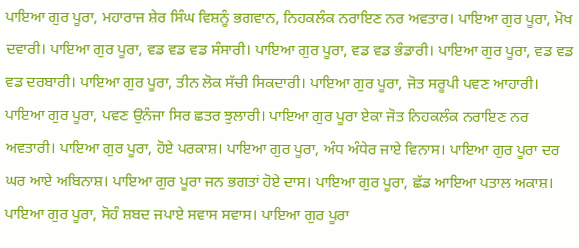ਪਾਇਆ ਗੁਰ ਪੂਰਾ, ਮਹਾਰਾਜ ਸ਼ੇਰ ਸਿੰਘ ਵਿਸ਼ਨੂੰ ਭਗਵਾਨ, ਨਿਹਕਲੰਕ ਨਰਾਇਣ ਨਰ ਅਵਤਾਰ। ਪਾਇਆ ਗੁਰ ਪੂਰਾ, ਮੋਖ ਦਵਾਰੀ। ਪਾਇਆ ਗੁਰ ਪੂਰਾ, ਵਡ ਵਡ ਵਡ ਸੰਸਾਰੀ। ਪਾਇਆ ਗੁਰ ਪੂਰਾ, ਵਡ ਵਡ ਭੰਡਾਰੀ। ਪਾਇਆ ਗੁਰ ਪੂਰਾ, ਵਡ ਵਡ ਵਡ ਦਰਬਾਰੀ। ਪਾਇਆ ਗੁਰ ਪੂਰਾ, ਤੀਨ ਲੋਕ ਸੱਚੀ ਸਿਕਦਾਰੀ। ਪਾਇਆ ਗੁਰ ਪੂਰਾ, ਜੋਤ ਸਰੂਪੀ ਪਵਣ ਆਹਾਰੀ। ਪਾਇਆ ਗੁਰ ਪੂਰਾ, ਪਵਣ ਉਨੰਜਾ ਸਿਰ ਛਤਰ ਝੁਲਾਰੀ। ਪਾਇਆ ਗੁਰ ਪੂਰਾ ਏਕਾ ਜੋਤ ਨਿਹਕਲੰਕ ਨਰਾਇਣ ਨਰ ਅਵਤਾਰੀ। ਪਾਇਆ ਗੁਰ ਪੂਰਾ, ਹੋਏ ਪਰਕਾਸ਼। ਪਾਇਆ ਗੁਰ ਪੂਰਾ, ਅੰਧ ਅੰਧੇਰ ਜਾਏ ਵਿਨਾਸ। ਪਾਇਆ ਗੁਰ ਪੂਰਾ ਦਰ ਘਰ ਆਏ ਅਬਿਨਾਸ਼। ਪਾਇਆ ਗੁਰ ਪੂਰਾ ਜਨ ਭਗਤਾਂ ਹੋਏ ਦਾਸ। ਪਾਇਆ ਗੁਰ ਪੂਰਾ, ਛੱਡ ਆਇਆ ਪਤਾਲ ਅਕਾਸ਼। ਪਾਇਆ ਗੁਰ ਪੂਰਾ, ਸੋਹੰ ਸ਼ਬਦ ਜਪਾਏ ਸਵਾਸ ਸਵਾਸ। ਪਾਇਆ ਗੁਰ ਪੂਰਾ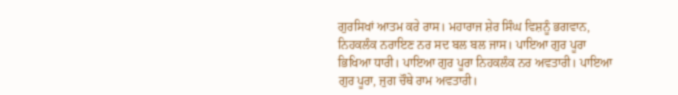ਗੁਰਸਿਖਾਂ ਆਤਮ ਕਰੇ ਰਾਸ। ਮਹਾਰਾਜ ਸ਼ੇਰ ਸਿੰਘ ਵਿਸ਼ਨੂੰ ਭਗਵਾਨ, ਨਿਹਕਲੰਕ ਨਰਾਇਣ ਨਰ ਸਦ ਬਲ ਬਲ ਜਾਸ। ਪਾਇਆ ਗੁਰ ਪੂਰਾ ਭਿਖਿਆ ਧਾਰੀ। ਪਾਇਆ ਗੁਰ ਪੂਰਾ ਨਿਹਕਲੰਕ ਨਰ ਅਵਤਾਰੀ। ਪਾਇਆ ਗੁਰ ਪੂਰਾ, ਜੁਗ ਚੌਥੇ ਰਾਮ ਅਵਤਾਰੀ।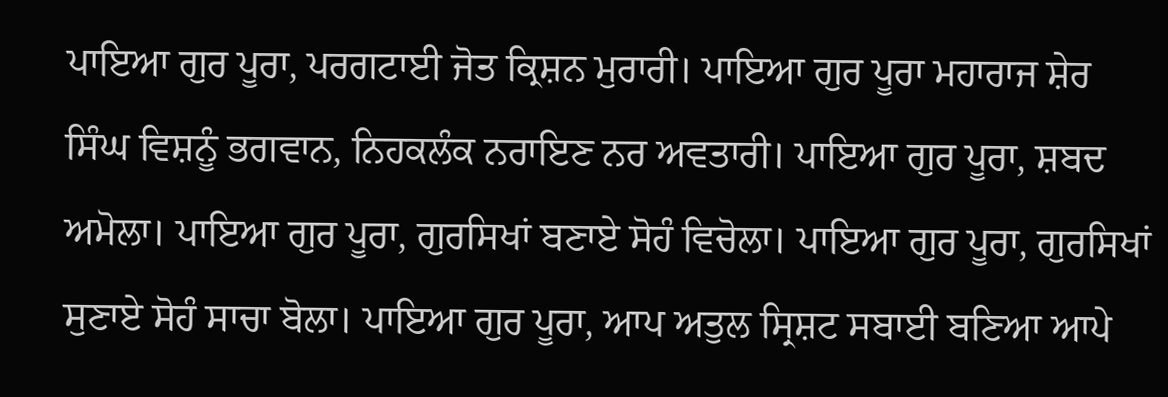ਪਾਇਆ ਗੁਰ ਪੂਰਾ, ਪਰਗਟਾਈ ਜੋਤ ਕ੍ਰਿਸ਼ਨ ਮੁਰਾਰੀ। ਪਾਇਆ ਗੁਰ ਪੂਰਾ ਮਹਾਰਾਜ ਸ਼ੇਰ ਸਿੰਘ ਵਿਸ਼ਨੂੰ ਭਗਵਾਨ, ਨਿਹਕਲੰਕ ਨਰਾਇਣ ਨਰ ਅਵਤਾਰੀ। ਪਾਇਆ ਗੁਰ ਪੂਰਾ, ਸ਼ਬਦ ਅਮੋਲਾ। ਪਾਇਆ ਗੁਰ ਪੂਰਾ, ਗੁਰਸਿਖਾਂ ਬਣਾਏ ਸੋਹੰ ਵਿਚੋਲਾ। ਪਾਇਆ ਗੁਰ ਪੂਰਾ, ਗੁਰਸਿਖਾਂ ਸੁਣਾਏ ਸੋਹੰ ਸਾਚਾ ਬੋਲਾ। ਪਾਇਆ ਗੁਰ ਪੂਰਾ, ਆਪ ਅਤੁਲ ਸ੍ਰਿਸ਼ਟ ਸਬਾਈ ਬਣਿਆ ਆਪੇ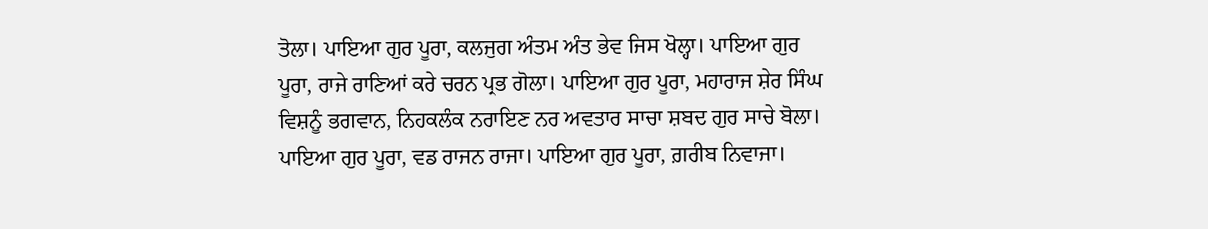ਤੋਲਾ। ਪਾਇਆ ਗੁਰ ਪੂਰਾ, ਕਲਜੁਗ ਅੰਤਮ ਅੰਤ ਭੇਵ ਜਿਸ ਖੋਲ੍ਹਾ। ਪਾਇਆ ਗੁਰ ਪੂਰਾ, ਰਾਜੇ ਰਾਣਿਆਂ ਕਰੇ ਚਰਨ ਪ੍ਰਭ ਗੋਲਾ। ਪਾਇਆ ਗੁਰ ਪੂਰਾ, ਮਹਾਰਾਜ ਸ਼ੇਰ ਸਿੰਘ ਵਿਸ਼ਨੂੰ ਭਗਵਾਨ, ਨਿਹਕਲੰਕ ਨਰਾਇਣ ਨਰ ਅਵਤਾਰ ਸਾਚਾ ਸ਼ਬਦ ਗੁਰ ਸਾਚੇ ਬੋਲਾ। ਪਾਇਆ ਗੁਰ ਪੂਰਾ, ਵਡ ਰਾਜਨ ਰਾਜਾ। ਪਾਇਆ ਗੁਰ ਪੂਰਾ, ਗ਼ਰੀਬ ਨਿਵਾਜਾ।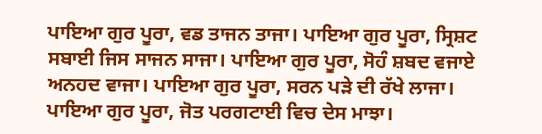ਪਾਇਆ ਗੁਰ ਪੂਰਾ, ਵਡ ਤਾਜਨ ਤਾਜਾ। ਪਾਇਆ ਗੁਰ ਪੂਰਾ, ਸ੍ਰਿਸ਼ਟ ਸਬਾਈ ਜਿਸ ਸਾਜਨ ਸਾਜਾ। ਪਾਇਆ ਗੁਰ ਪੂਰਾ, ਸੋਹੰ ਸ਼ਬਦ ਵਜਾਏ ਅਨਹਦ ਵਾਜਾ। ਪਾਇਆ ਗੁਰ ਪੂਰਾ, ਸਰਨ ਪੜੇ ਦੀ ਰੱਖੇ ਲਾਜਾ। ਪਾਇਆ ਗੁਰ ਪੂਰਾ, ਜੋਤ ਪਰਗਟਾਈ ਵਿਚ ਦੇਸ ਮਾਝਾ।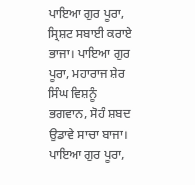ਪਾਇਆ ਗੁਰ ਪੂਰਾ, ਸ੍ਰਿਸ਼ਟ ਸਬਾਈ ਕਰਾਏ ਭਾਜਾ। ਪਾਇਆ ਗੁਰ ਪੂਰਾ, ਮਹਾਰਾਜ ਸ਼ੇਰ ਸਿੰਘ ਵਿਸ਼ਨੂੰ ਭਗਵਾਨ, ਸੋਹੰ ਸ਼ਬਦ ਉਡਾਵੇ ਸਾਚਾ ਬਾਜਾ। ਪਾਇਆ ਗੁਰ ਪੂਰਾ,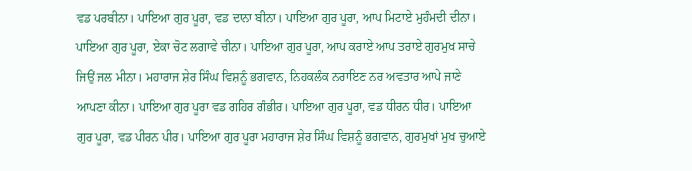ਵਡ ਪਰਬੀਨਾ। ਪਾਇਆ ਗੁਰ ਪੂਰਾ, ਵਡ ਦਾਨਾ ਬੀਨਾ। ਪਾਇਆ ਗੁਰ ਪੂਰਾ, ਆਪ ਮਿਟਾਏ ਮੁਹੰਮਦੀ ਦੀਨਾ। ਪਾਇਆ ਗੁਰ ਪੂਰਾ, ਏਕਾ ਚੋਟ ਲਗਾਵੇ ਚੀਨਾ। ਪਾਇਆ ਗੁਰ ਪੂਰਾ, ਆਪ ਕਰਾਏ ਆਪ ਤਰਾਏ ਗੁਰਮੁਖ ਸਾਚੇ ਜਿਉਂ ਜਲ ਮੀਨਾ। ਮਹਾਰਾਜ ਸ਼ੇਰ ਸਿੰਘ ਵਿਸ਼ਨੂੰ ਭਗਵਾਨ, ਨਿਹਕਲੰਕ ਨਰਾਇਣ ਨਰ ਅਵਤਾਰ ਆਪੇ ਜਾਣੇ ਆਪਣਾ ਕੀਨਾ। ਪਾਇਆ ਗੁਰ ਪੂਰਾ ਵਡ ਗਹਿਰ ਗੰਭੀਰ। ਪਾਇਆ ਗੁਰ ਪੂਰਾ, ਵਡ ਧੀਰਨ ਧੀਰ। ਪਾਇਆ ਗੁਰ ਪੂਰਾ, ਵਡ ਪੀਰਨ ਪੀਰ। ਪਾਇਆ ਗੁਰ ਪੂਰਾ ਮਹਾਰਾਜ ਸ਼ੇਰ ਸਿੰਘ ਵਿਸ਼ਨੂੰ ਭਗਵਾਨ, ਗੁਰਮੁਖਾਂ ਮੁਖ ਚੁਆਏ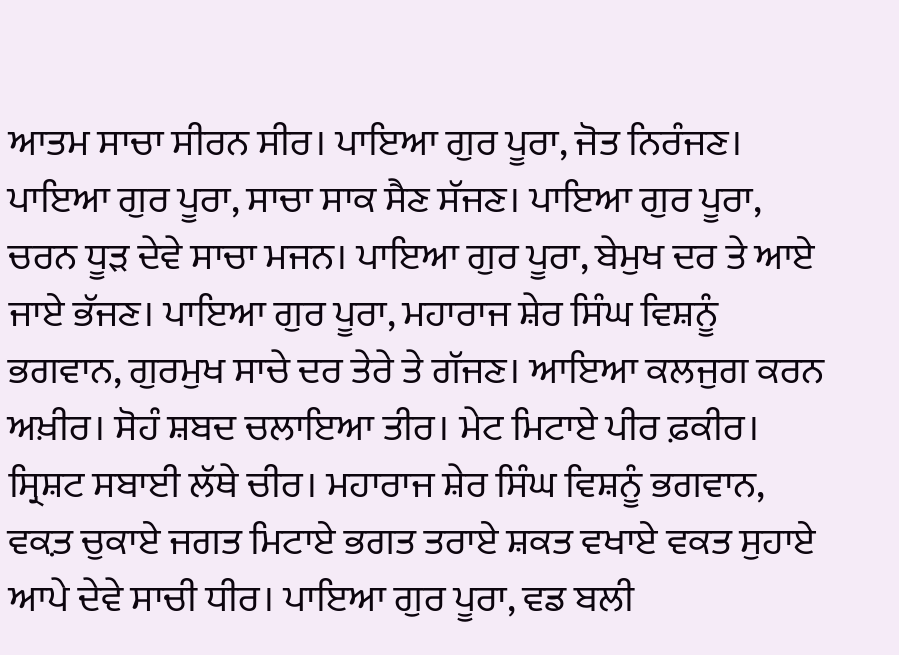ਆਤਮ ਸਾਚਾ ਸੀਰਨ ਸੀਰ। ਪਾਇਆ ਗੁਰ ਪੂਰਾ, ਜੋਤ ਨਿਰੰਜਣ। ਪਾਇਆ ਗੁਰ ਪੂਰਾ, ਸਾਚਾ ਸਾਕ ਸੈਣ ਸੱਜਣ। ਪਾਇਆ ਗੁਰ ਪੂਰਾ, ਚਰਨ ਧੂੜ ਦੇਵੇ ਸਾਚਾ ਮਜਨ। ਪਾਇਆ ਗੁਰ ਪੂਰਾ, ਬੇਮੁਖ ਦਰ ਤੇ ਆਏ ਜਾਏ ਭੱਜਣ। ਪਾਇਆ ਗੁਰ ਪੂਰਾ, ਮਹਾਰਾਜ ਸ਼ੇਰ ਸਿੰਘ ਵਿਸ਼ਨੂੰ ਭਗਵਾਨ, ਗੁਰਮੁਖ ਸਾਚੇ ਦਰ ਤੇਰੇ ਤੇ ਗੱਜਣ। ਆਇਆ ਕਲਜੁਗ ਕਰਨ ਅਖ਼ੀਰ। ਸੋਹੰ ਸ਼ਬਦ ਚਲਾਇਆ ਤੀਰ। ਮੇਟ ਮਿਟਾਏ ਪੀਰ ਫ਼ਕੀਰ। ਸ੍ਰਿਸ਼ਟ ਸਬਾਈ ਲੱਥੇ ਚੀਰ। ਮਹਾਰਾਜ ਸ਼ੇਰ ਸਿੰਘ ਵਿਸ਼ਨੂੰ ਭਗਵਾਨ, ਵਕ਼ਤ ਚੁਕਾਏ ਜਗਤ ਮਿਟਾਏ ਭਗਤ ਤਰਾਏ ਸ਼ਕਤ ਵਖਾਏ ਵਕਤ ਸੁਹਾਏ ਆਪੇ ਦੇਵੇ ਸਾਚੀ ਧੀਰ। ਪਾਇਆ ਗੁਰ ਪੂਰਾ, ਵਡ ਬਲੀ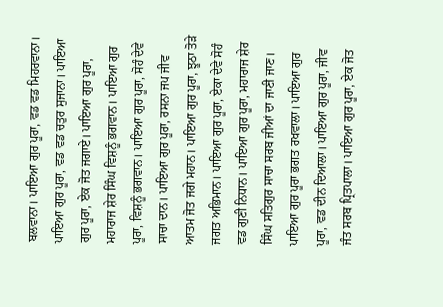ਬਲਵਾਨਾ। ਪਾਇਆ ਗੁਰ ਪੂਰਾ, ਵਡ ਵਡ ਮਿਹਰਵਾਨਾ। ਪਾਇਆ ਗੁਰ ਪੂਰਾ, ਵਡ ਵਡ ਚਤੁਰ ਸੁਜਾਨਾ। ਪਾਇਆ ਗੁਰ ਪੂਰਾ, ਏਕ ਜੋਤ ਜਗਾਏ। ਪਾਇਆ ਗੁਰ ਪੂਰਾ, ਮਹਾਰਾਜ ਸ਼ੇਰ ਸਿੰਘ ਵਿਸ਼ਨੂੰ ਭਗਵਾਨ। ਪਾਇਆ ਗੁਰ ਪੂਰਾ, ਵਿਸ਼ਨੂੰ ਭਗਵਾਨ। ਪਾਇਆ ਗੁਰ ਪੂਰਾ, ਸੋਹੰ ਦੇਵੇ ਸਾਚਾ ਦਾਨ। ਪਾਇਆ ਗੁਰ ਪੂਰਾ, ਰਸਨਾ ਜਪ ਜੀਵ ਆਤਮ ਜੋਤ ਜਗੇ ਮਹਾਨ। ਪਾਇਆ ਗੁਰ ਪੂਰਾ, ਝੂਠਾ ਤੋੜੇ ਜਗਤ ਅਭਿਮਾਨ। ਪਾਇਆ ਗੁਰ ਪੂਰਾ, ਏਕਾ ਦੇਵੇ ਸੋਹੰ ਵਡ ਗੁਣੀ ਨਿਧਾਨ। ਪਾਇਆ ਗੁਰ ਪੂਰਾ, ਮਹਾਰਾਜ ਸ਼ੇਰ ਸਿੰਘ ਸਤਿਗੁਰ ਸਾਚਾ ਸਰਬ ਜੀਆਂ ਦਾ ਜਾਣੀ ਜਾਣ। ਪਾਇਆ ਗੁਰ ਪੂਰਾ ਭਗਤ ਰਖਵਾਲਾ। ਪਾਇਆ ਗੁਰ ਪੂਰਾ, ਵਡ ਦੀਨ ਦਿਆਲਾ। ਪਾਇਆ ਗੁਰ ਪੂਰਾ, ਜੀਵ ਜੰਤ ਸਰਬ ਪ੍ਰਿਤਪਾਲਾ। ਪਾਇਆ ਗੁਰ ਪੂਰਾ, ਏਕ ਜੋਤ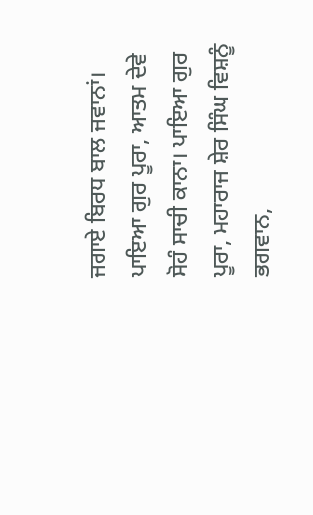ਜਗਾਏ ਬਿਰਧ ਬਾਲ ਜਵਾਨਾਂ। ਪਾਇਆ ਗੁਰ ਪੂਰਾ, ਆਤਮ ਦੇਵੇ ਸੋਹੰ ਸਾਚੀ ਕਾਨਾ। ਪਾਇਆ ਗੁਰ ਪੂਰਾ, ਮਹਾਰਾਜ ਸ਼ੇਰ ਸਿੰਘ ਵਿਸ਼ਨੂੰ ਭਗਵਾਨ,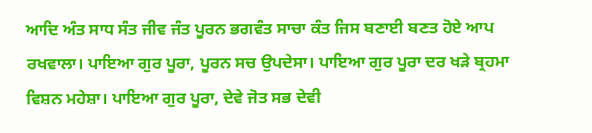ਆਦਿ ਅੰਤ ਸਾਧ ਸੰਤ ਜੀਵ ਜੰਤ ਪੂਰਨ ਭਗਵੰਤ ਸਾਚਾ ਕੰਤ ਜਿਸ ਬਣਾਈ ਬਣਤ ਹੋਏ ਆਪ ਰਖਵਾਲਾ। ਪਾਇਆ ਗੁਰ ਪੂਰਾ, ਪੂਰਨ ਸਚ ਉਪਦੇਸਾ। ਪਾਇਆ ਗੁਰ ਪੂਰਾ ਦਰ ਖੜੇ ਬ੍ਰਹਮਾ ਵਿਸ਼ਨ ਮਹੇਸ਼ਾ। ਪਾਇਆ ਗੁਰ ਪੂਰਾ, ਦੇਵੇ ਜੋਤ ਸਭ ਦੇਵੀ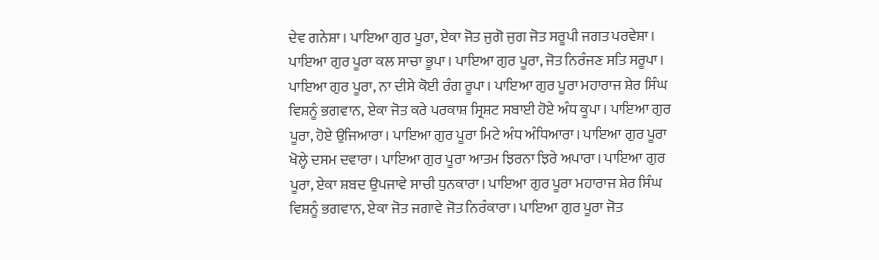ਦੇਵ ਗਨੇਸ਼ਾ। ਪਾਇਆ ਗੁਰ ਪੂਰਾ, ਏਕਾ ਜੋਤ ਜੁਗੋ ਜੁਗ ਜੋਤ ਸਰੂਪੀ ਜਗਤ ਪਰਵੇਸ਼ਾ। ਪਾਇਆ ਗੁਰ ਪੂਰਾ ਕਲ ਸਾਚਾ ਭੂਪਾ। ਪਾਇਆ ਗੁਰ ਪੂਰਾ, ਜੋਤ ਨਿਰੰਜਣ ਸਤਿ ਸਰੂਪਾ। ਪਾਇਆ ਗੁਰ ਪੂਰਾ, ਨਾ ਦੀਸੇ ਕੋਈ ਰੰਗ ਰੂਪਾ। ਪਾਇਆ ਗੁਰ ਪੂਰਾ ਮਹਾਰਾਜ ਸ਼ੇਰ ਸਿੰਘ ਵਿਸ਼ਨੂੰ ਭਗਵਾਨ, ਏਕਾ ਜੋਤ ਕਰੇ ਪਰਕਾਸ਼ ਸ੍ਰਿਸ਼ਟ ਸਬਾਈ ਹੋਏ ਅੰਧ ਕੂਪਾ। ਪਾਇਆ ਗੁਰ ਪੂਰਾ, ਹੋਏ ਉਜਿਆਰਾ। ਪਾਇਆ ਗੁਰ ਪੂਰਾ ਮਿਟੇ ਅੰਧ ਅੰਧਿਆਰਾ। ਪਾਇਆ ਗੁਰ ਪੂਰਾ ਖੋਲ੍ਹੇ ਦਸਮ ਦਵਾਰਾ। ਪਾਇਆ ਗੁਰ ਪੂਰਾ ਆਤਮ ਝਿਰਨਾ ਝਿਰੇ ਅਪਾਰਾ। ਪਾਇਆ ਗੁਰ ਪੂਰਾ, ਏਕਾ ਸ਼ਬਦ ਉਪਜਾਵੇ ਸਾਚੀ ਧੁਨਕਾਰਾ। ਪਾਇਆ ਗੁਰ ਪੂਰਾ ਮਹਾਰਾਜ ਸ਼ੇਰ ਸਿੰਘ ਵਿਸ਼ਨੂੰ ਭਗਵਾਨ, ਏਕਾ ਜੋਤ ਜਗਾਵੇ ਜੋਤ ਨਿਰੰਕਾਰਾ। ਪਾਇਆ ਗੁਰ ਪੂਰਾ ਜੋਤ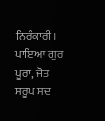ਨਿਰੰਕਾਰੀ। ਪਾਇਆ ਗੁਰ ਪੂਰਾ, ਜੋਤ ਸਰੂਪ ਸਦ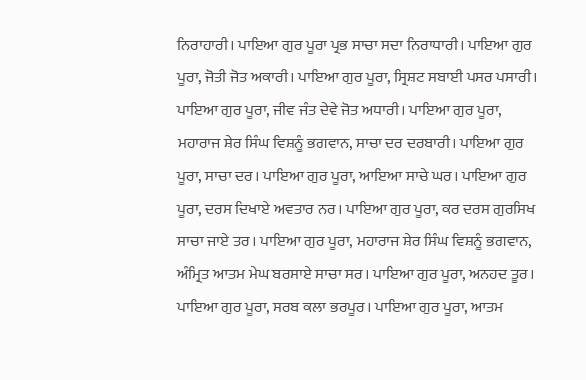ਨਿਰਾਹਾਰੀ। ਪਾਇਆ ਗੁਰ ਪੂਰਾ ਪ੍ਰਭ ਸਾਚਾ ਸਦਾ ਨਿਰਾਧਾਰੀ। ਪਾਇਆ ਗੁਰ ਪੂਰਾ, ਜੋਤੀ ਜੋਤ ਅਕਾਰੀ। ਪਾਇਆ ਗੁਰ ਪੂਰਾ, ਸ੍ਰਿਸ਼ਟ ਸਬਾਈ ਪਸਰ ਪਸਾਰੀ। ਪਾਇਆ ਗੁਰ ਪੂਰਾ, ਜੀਵ ਜੰਤ ਦੇਵੇ ਜੋਤ ਅਧਾਰੀ। ਪਾਇਆ ਗੁਰ ਪੂਰਾ, ਮਹਾਰਾਜ ਸ਼ੇਰ ਸਿੰਘ ਵਿਸ਼ਨੂੰ ਭਗਵਾਨ, ਸਾਚਾ ਦਰ ਦਰਬਾਰੀ। ਪਾਇਆ ਗੁਰ ਪੂਰਾ, ਸਾਚਾ ਦਰ। ਪਾਇਆ ਗੁਰ ਪੂਰਾ, ਆਇਆ ਸਾਚੇ ਘਰ। ਪਾਇਆ ਗੁਰ ਪੂਰਾ, ਦਰਸ ਦਿਖਾਏ ਅਵਤਾਰ ਨਰ। ਪਾਇਆ ਗੁਰ ਪੂਰਾ, ਕਰ ਦਰਸ ਗੁਰਸਿਖ ਸਾਚਾ ਜਾਏ ਤਰ। ਪਾਇਆ ਗੁਰ ਪੂਰਾ, ਮਹਾਰਾਜ ਸ਼ੇਰ ਸਿੰਘ ਵਿਸ਼ਨੂੰ ਭਗਵਾਨ, ਅੰਮ੍ਰਿਤ ਆਤਮ ਮੇਘ ਬਰਸਾਏ ਸਾਚਾ ਸਰ। ਪਾਇਆ ਗੁਰ ਪੂਰਾ, ਅਨਹਦ ਤੂਰ। ਪਾਇਆ ਗੁਰ ਪੂਰਾ, ਸਰਬ ਕਲਾ ਭਰਪੂਰ। ਪਾਇਆ ਗੁਰ ਪੂਰਾ, ਆਤਮ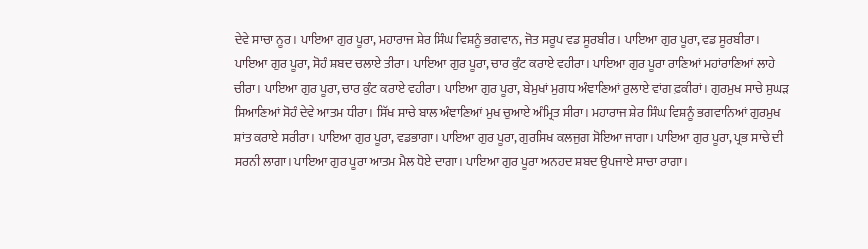ਦੇਵੇ ਸਾਚਾ ਨੂਰ। ਪਾਇਆ ਗੁਰ ਪੂਰਾ, ਮਹਾਰਾਜ ਸ਼ੇਰ ਸਿੰਘ ਵਿਸ਼ਨੂੰ ਭਗਵਾਨ, ਜੋਤ ਸਰੂਪ ਵਡ ਸੂਰਬੀਰ। ਪਾਇਆ ਗੁਰ ਪੂਰਾ, ਵਡ ਸੂਰਬੀਰਾ। ਪਾਇਆ ਗੁਰ ਪੂਰਾ, ਸੋਹੰ ਸ਼ਬਦ ਚਲਾਏ ਤੀਰਾ। ਪਾਇਆ ਗੁਰ ਪੂਰਾ, ਚਾਰ ਕੁੰਟ ਕਰਾਏ ਵਹੀਰਾ। ਪਾਇਆ ਗੁਰ ਪੂਰਾ ਰਾਣਿਆਂ ਮਹਾਂਰਾਣਿਆਂ ਲਾਹੇ ਚੀਰਾ। ਪਾਇਆ ਗੁਰ ਪੂਰਾ, ਚਾਰ ਕੁੰਟ ਕਰਾਏ ਵਹੀਰਾ। ਪਾਇਆ ਗੁਰ ਪੂਰਾ, ਬੇਮੁਖਾਂ ਮੁਗਧ ਅੰਞਾਣਿਆਂ ਰੁਲਾਏ ਵਾਂਗ ਫ਼ਕੀਰਾਂ। ਗੁਰਮੁਖ ਸਾਚੇ ਸੁਘੜ ਸਿਆਣਿਆਂ ਸੋਹੰ ਦੇਵੇ ਆਤਮ ਧੀਰਾ। ਸਿੱਖ ਸਾਚੇ ਬਾਲ ਅੰਞਾਣਿਆਂ ਮੁਖ ਚੁਆਏ ਅੰਮ੍ਰਿਤ ਸੀਰਾ। ਮਹਾਰਾਜ ਸ਼ੇਰ ਸਿੰਘ ਵਿਸ਼ਨੂੰ ਭਗਵਾਨਿਆਂ ਗੁਰਮੁਖ ਸ਼ਾਂਤ ਕਰਾਏ ਸਰੀਰਾ। ਪਾਇਆ ਗੁਰ ਪੂਰਾ, ਵਡਭਾਗਾ। ਪਾਇਆ ਗੁਰ ਪੂਰਾ, ਗੁਰਸਿਖ ਕਲਜੁਗ ਸੋਇਆ ਜਾਗਾ। ਪਾਇਆ ਗੁਰ ਪੂਰਾ, ਪ੍ਰਭ ਸਾਚੇ ਦੀ ਸਰਨੀ ਲਾਗਾ। ਪਾਇਆ ਗੁਰ ਪੂਰਾ ਆਤਮ ਮੈਲ ਧੋਏ ਦਾਗਾ। ਪਾਇਆ ਗੁਰ ਪੂਰਾ ਅਨਹਦ ਸ਼ਬਦ ਉਪਜਾਏ ਸਾਚਾ ਰਾਗਾ।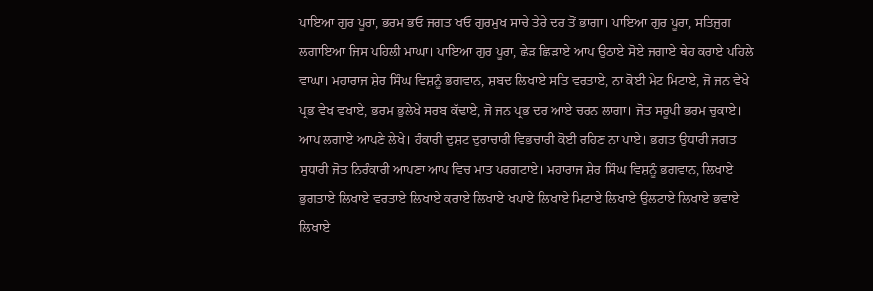ਪਾਇਆ ਗੁਰ ਪੂਰਾ, ਭਰਮ ਭਓ ਜਗਤ ਖਓ ਗੁਰਮੁਖ ਸਾਚੇ ਤੇਰੇ ਦਰ ਤੋਂ ਭਾਗਾ। ਪਾਇਆ ਗੁਰ ਪੂਰਾ, ਸਤਿਜੁਗ ਲਗਾਇਆ ਜਿਸ ਪਹਿਲੀ ਮਾਘਾ। ਪਾਇਆ ਗੁਰ ਪੂਰਾ, ਛੇੜ ਛਿੜਾਏ ਆਪ ਉਠਾਏ ਸੋਏ ਜਗਾਏ ਥੇਹ ਕਰਾਏ ਪਹਿਲੇ ਵਾਘਾ। ਮਹਾਰਾਜ ਸ਼ੇਰ ਸਿੰਘ ਵਿਸ਼ਨੂੰ ਭਗਵਾਨ, ਸ਼ਬਦ ਲਿਖਾਏ ਸਤਿ ਵਰਤਾਏ, ਨਾ ਕੋਈ ਮੇਟ ਮਿਟਾਏ, ਜੋ ਜਨ ਵੇਖੇ ਪ੍ਰਭ ਵੇਖ ਵਖਾਏ, ਭਰਮ ਭੁਲੇਖੇ ਸਰਬ ਕੱਢਾਏ, ਜੋ ਜਨ ਪ੍ਰਭ ਦਰ ਆਏ ਚਰਨ ਲਾਗਾ। ਜੋਤ ਸਰੂਪੀ ਭਰਮ ਚੁਕਾਏ। ਆਪ ਲਗਾਏ ਆਪਣੇ ਲੇਖੇ। ਹੰਕਾਰੀ ਦੁਸ਼ਟ ਦੁਰਾਚਾਰੀ ਵਿਭਚਾਰੀ ਕੋਈ ਰਹਿਣ ਨਾ ਪਾਏ। ਭਗਤ ਉਧਾਰੀ ਜਗਤ ਸੁਧਾਰੀ ਜੋਤ ਨਿਰੰਕਾਰੀ ਆਪਣਾ ਆਪ ਵਿਚ ਮਾਤ ਪਰਗਟਾਏ। ਮਹਾਰਾਜ ਸ਼ੇਰ ਸਿੰਘ ਵਿਸ਼ਨੂੰ ਭਗਵਾਨ, ਲਿਖਾਏ ਭੁਗਤਾਏ ਲਿਖਾਏ ਵਰਤਾਏ ਲਿਖਾਏ ਕਰਾਏ ਲਿਖਾਏ ਖਪਾਏ ਲਿਖਾਏ ਮਿਟਾਏ ਲਿਖਾਏ ਉਲਟਾਏ ਲਿਖਾਏ ਭਵਾਏ ਲਿਖਾਏ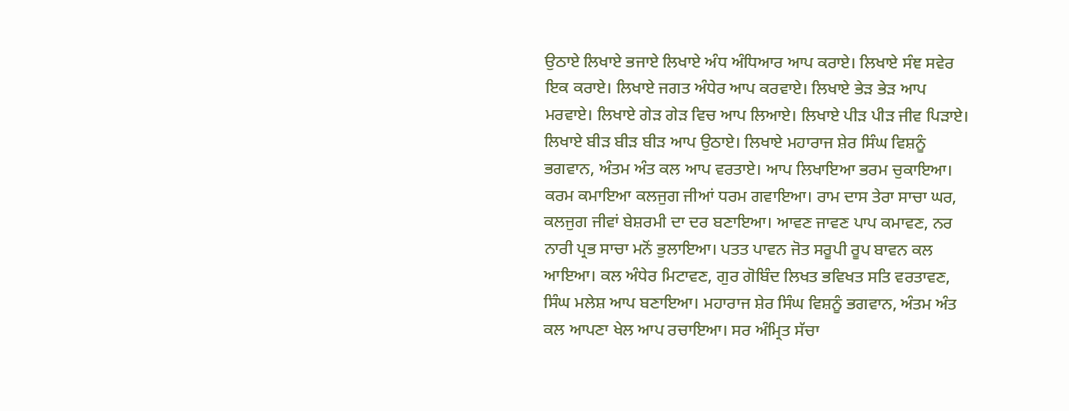ਉਠਾਏ ਲਿਖਾਏ ਭਜਾਏ ਲਿਖਾਏ ਅੰਧ ਅੰਧਿਆਰ ਆਪ ਕਰਾਏ। ਲਿਖਾਏ ਸੰਞ ਸਵੇਰ ਇਕ ਕਰਾਏ। ਲਿਖਾਏ ਜਗਤ ਅੰਧੇਰ ਆਪ ਕਰਵਾਏ। ਲਿਖਾਏ ਭੇੜ ਭੇੜ ਆਪ ਮਰਵਾਏ। ਲਿਖਾਏ ਗੇੜ ਗੇੜ ਵਿਚ ਆਪ ਲਿਆਏ। ਲਿਖਾਏ ਪੀੜ ਪੀੜ ਜੀਵ ਪਿੜਾਏ। ਲਿਖਾਏ ਬੀੜ ਬੀੜ ਬੀੜ ਆਪ ਉਠਾਏ। ਲਿਖਾਏ ਮਹਾਰਾਜ ਸ਼ੇਰ ਸਿੰਘ ਵਿਸ਼ਨੂੰ ਭਗਵਾਨ, ਅੰਤਮ ਅੰਤ ਕਲ ਆਪ ਵਰਤਾਏ। ਆਪ ਲਿਖਾਇਆ ਭਰਮ ਚੁਕਾਇਆ। ਕਰਮ ਕਮਾਇਆ ਕਲਜੁਗ ਜੀਆਂ ਧਰਮ ਗਵਾਇਆ। ਰਾਮ ਦਾਸ ਤੇਰਾ ਸਾਚਾ ਘਰ, ਕਲਜੁਗ ਜੀਵਾਂ ਬੇਸ਼ਰਮੀ ਦਾ ਦਰ ਬਣਾਇਆ। ਆਵਣ ਜਾਵਣ ਪਾਪ ਕਮਾਵਣ, ਨਰ ਨਾਰੀ ਪ੍ਰਭ ਸਾਚਾ ਮਨੋਂ ਭੁਲਾਇਆ। ਪਤਤ ਪਾਵਨ ਜੋਤ ਸਰੂਪੀ ਰੂਪ ਬਾਵਨ ਕਲ ਆਇਆ। ਕਲ ਅੰਧੇਰ ਮਿਟਾਵਣ, ਗੁਰ ਗੋਬਿੰਦ ਲਿਖਤ ਭਵਿਖਤ ਸਤਿ ਵਰਤਾਵਣ, ਸਿੰਘ ਮਲੇਸ਼ ਆਪ ਬਣਾਇਆ। ਮਹਾਰਾਜ ਸ਼ੇਰ ਸਿੰਘ ਵਿਸ਼ਨੂੰ ਭਗਵਾਨ, ਅੰਤਮ ਅੰਤ ਕਲ ਆਪਣਾ ਖੇਲ ਆਪ ਰਚਾਇਆ। ਸਰ ਅੰਮ੍ਰਿਤ ਸੱਚਾ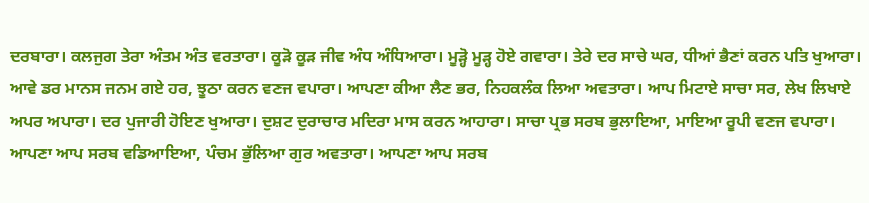ਦਰਬਾਰਾ। ਕਲਜੁਗ ਤੇਰਾ ਅੰਤਮ ਅੰਤ ਵਰਤਾਰਾ। ਕੂੜੋ ਕੂੜ ਜੀਵ ਅੰਧ ਅੰਧਿਆਰਾ। ਮੂੜ੍ਹੋ ਮੂੜ੍ਹ ਹੋਏ ਗਵਾਰਾ। ਤੇਰੇ ਦਰ ਸਾਚੇ ਘਰ, ਧੀਆਂ ਭੈਣਾਂ ਕਰਨ ਪਤਿ ਖੁਆਰਾ। ਆਵੇ ਡਰ ਮਾਨਸ ਜਨਮ ਗਏ ਹਰ, ਝੂਠਾ ਕਰਨ ਵਣਜ ਵਪਾਰਾ। ਆਪਣਾ ਕੀਆ ਲੈਣ ਭਰ, ਨਿਹਕਲੰਕ ਲਿਆ ਅਵਤਾਰਾ। ਆਪ ਮਿਟਾਏ ਸਾਚਾ ਸਰ, ਲੇਖ ਲਿਖਾਏ ਅਪਰ ਅਪਾਰਾ। ਦਰ ਪੁਜਾਰੀ ਹੋਇਣ ਖੁਆਰਾ। ਦੁਸ਼ਟ ਦੁਰਾਚਾਰ ਮਦਿਰਾ ਮਾਸ ਕਰਨ ਆਹਾਰਾ। ਸਾਚਾ ਪ੍ਰਭ ਸਰਬ ਭੁਲਾਇਆ, ਮਾਇਆ ਰੂਪੀ ਵਣਜ ਵਪਾਰਾ। ਆਪਣਾ ਆਪ ਸਰਬ ਵਡਿਆਇਆ, ਪੰਚਮ ਭੁੱਲਿਆ ਗੁਰ ਅਵਤਾਰਾ। ਆਪਣਾ ਆਪ ਸਰਬ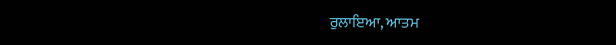ਰੁਲਾਇਆ, ਆਤਮ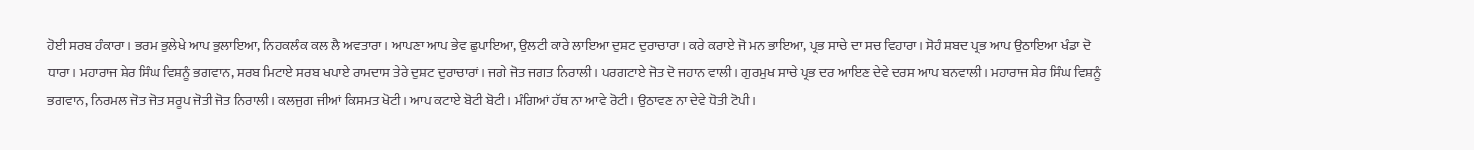ਹੋਈ ਸਰਬ ਹੰਕਾਰਾ। ਭਰਮ ਭੁਲੇਖੇ ਆਪ ਭੁਲਾਇਆ, ਨਿਹਕਲੰਕ ਕਲ ਲੈ ਅਵਤਾਰਾ। ਆਪਣਾ ਆਪ ਭੇਵ ਛੁਪਾਇਆ, ਉਲਟੀ ਕਾਰੇ ਲਾਇਆ ਦੁਸ਼ਟ ਦੁਰਾਚਾਰਾ। ਕਰੇ ਕਰਾਏ ਜੋ ਮਨ ਭਾਇਆ, ਪ੍ਰਭ ਸਾਚੇ ਦਾ ਸਚ ਵਿਹਾਰਾ। ਸੋਹੰ ਸ਼ਬਦ ਪ੍ਰਭ ਆਪ ਉਠਾਇਆ ਖੰਡਾ ਦੋ ਧਾਰਾ। ਮਹਾਰਾਜ ਸ਼ੇਰ ਸਿੰਘ ਵਿਸ਼ਨੂੰ ਭਗਵਾਨ, ਸਰਬ ਮਿਟਾਏ ਸਰਬ ਖਪਾਏ ਰਾਮਦਾਸ ਤੇਰੇ ਦੁਸ਼ਟ ਦੁਰਾਚਾਰਾਂ। ਜਗੇ ਜੋਤ ਜਗਤ ਨਿਰਾਲੀ। ਪਰਗਟਾਏ ਜੋਤ ਦੋ ਜਹਾਨ ਵਾਲੀ। ਗੁਰਮੁਖ ਸਾਚੇ ਪ੍ਰਭ ਦਰ ਆਇਣ ਦੇਵੇ ਦਰਸ ਆਪ ਬਨਵਾਲੀ। ਮਹਾਰਾਜ ਸ਼ੇਰ ਸਿੰਘ ਵਿਸ਼ਨੂੰ ਭਗਵਾਨ, ਨਿਰਮਲ ਜੋਤ ਜੋਤ ਸਰੂਪ ਜੋਤੀ ਜੋਤ ਨਿਰਾਲੀ। ਕਲਜੁਗ ਜੀਆਂ ਕਿਸਮਤ ਖੋਟੀ। ਆਪ ਕਟਾਏ ਬੋਟੀ ਬੋਟੀ। ਮੰਗਿਆਂ ਹੱਥ ਨਾ ਆਵੇ ਰੋਟੀ। ਉਠਾਵਣ ਨਾ ਦੇਵੇ ਧੋਤੀ ਟੋਪੀ।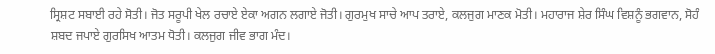ਸ੍ਰਿਸ਼ਟ ਸਬਾਈ ਰਹੇ ਸੋਤੀ। ਜੋਤ ਸਰੂਪੀ ਖੇਲ ਰਚਾਏ ਏਕਾ ਅਗਨ ਲਗਾਏ ਜੋਤੀ। ਗੁਰਮੁਖ ਸਾਚੇ ਆਪ ਤਰਾਏ, ਕਲਜੁਗ ਮਾਣਕ ਮੋਤੀ। ਮਹਾਰਾਜ ਸ਼ੇਰ ਸਿੰਘ ਵਿਸ਼ਨੂੰ ਭਗਵਾਨ, ਸੋਹੰ ਸ਼ਬਦ ਜਪਾਏ ਗੁਰਸਿਖ ਆਤਮ ਧੋਤੀ। ਕਲਜੁਗ ਜੀਵ ਭਾਗ ਮੰਦ।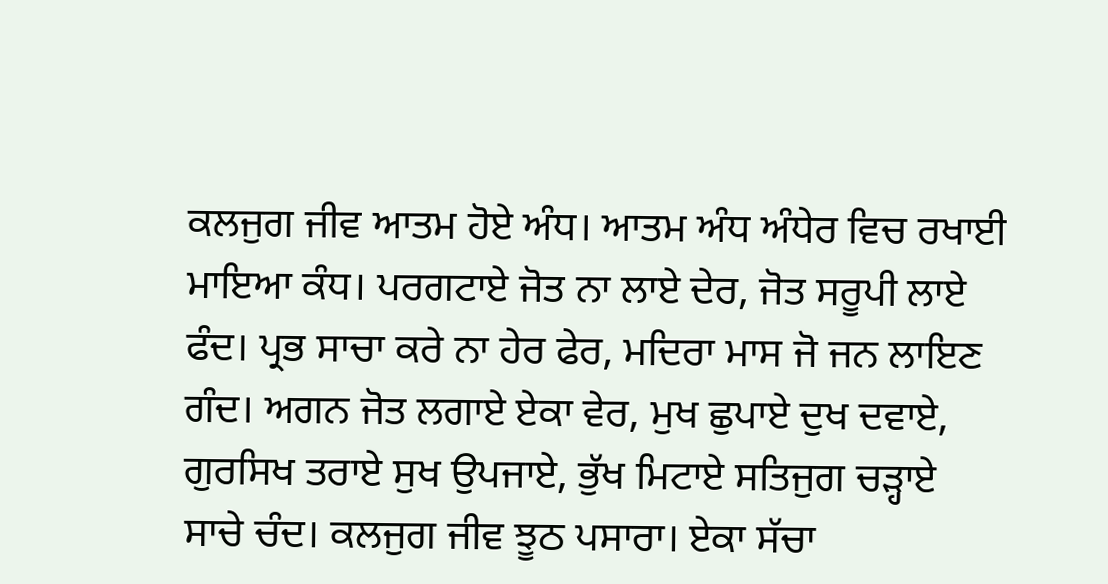ਕਲਜੁਗ ਜੀਵ ਆਤਮ ਹੋਏ ਅੰਧ। ਆਤਮ ਅੰਧ ਅੰਧੇਰ ਵਿਚ ਰਖਾਈ ਮਾਇਆ ਕੰਧ। ਪਰਗਟਾਏ ਜੋਤ ਨਾ ਲਾਏ ਦੇਰ, ਜੋਤ ਸਰੂਪੀ ਲਾਏ ਫੰਦ। ਪ੍ਰਭ ਸਾਚਾ ਕਰੇ ਨਾ ਹੇਰ ਫੇਰ, ਮਦਿਰਾ ਮਾਸ ਜੋ ਜਨ ਲਾਇਣ ਗੰਦ। ਅਗਨ ਜੋਤ ਲਗਾਏ ਏਕਾ ਵੇਰ, ਮੁਖ ਛੁਪਾਏ ਦੁਖ ਦਵਾਏ, ਗੁਰਸਿਖ ਤਰਾਏ ਸੁਖ ਉਪਜਾਏ, ਭੁੱਖ ਮਿਟਾਏ ਸਤਿਜੁਗ ਚੜ੍ਹਾਏ ਸਾਚੇ ਚੰਦ। ਕਲਜੁਗ ਜੀਵ ਝੂਠ ਪਸਾਰਾ। ਏਕਾ ਸੱਚਾ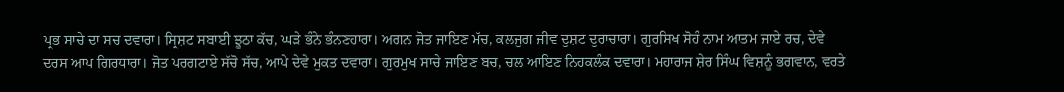ਪ੍ਰਭ ਸਾਚੇ ਦਾ ਸਚ ਦਵਾਰਾ। ਸ੍ਰਿਸ਼ਟ ਸਬਾਈ ਝੂਠਾ ਕੱਚ, ਘੜੇ ਭੰਨੇ ਭੰਨਣਹਾਰਾ। ਅਗਨ ਜੋਤ ਜਾਇਣ ਮੱਚ, ਕਲਜੁਗ ਜੀਵ ਦੁਸ਼ਟ ਦੁਰਾਚਾਰਾ। ਗੁਰਸਿਖ ਸੋਹੰ ਨਾਮ ਆਤਮ ਜਾਏ ਰਚ, ਦੇਵੇ ਦਰਸ ਆਪ ਗਿਰਧਾਰਾ। ਜੋਤ ਪਰਗਟਾਏ ਸੱਚੋ ਸੱਚ, ਆਪੇ ਦੇਵੇ ਮੁਕਤ ਦਵਾਰਾ। ਗੁਰਮੁਖ ਸਾਚੇ ਜਾਇਣ ਬਚ, ਚਲ ਆਇਣ ਨਿਹਕਲੰਕ ਦਵਾਰਾ। ਮਹਾਰਾਜ ਸ਼ੇਰ ਸਿੰਘ ਵਿਸ਼ਨੂੰ ਭਗਵਾਨ, ਵਰਤੇ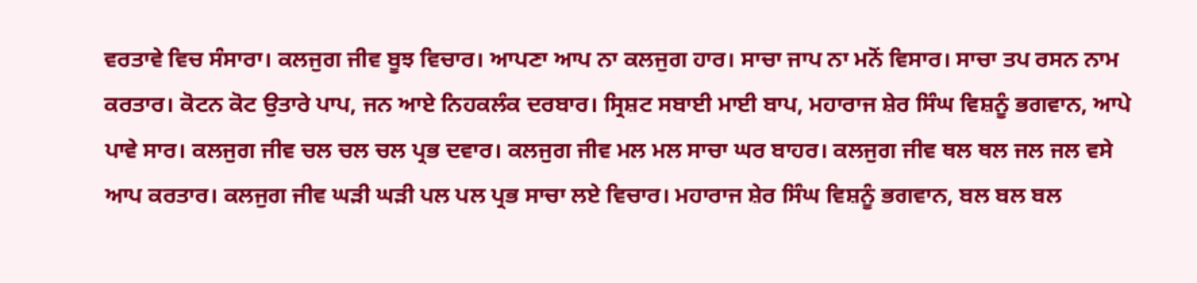ਵਰਤਾਵੇ ਵਿਚ ਸੰਸਾਰਾ। ਕਲਜੁਗ ਜੀਵ ਬੂਝ ਵਿਚਾਰ। ਆਪਣਾ ਆਪ ਨਾ ਕਲਜੁਗ ਹਾਰ। ਸਾਚਾ ਜਾਪ ਨਾ ਮਨੋਂ ਵਿਸਾਰ। ਸਾਚਾ ਤਪ ਰਸਨ ਨਾਮ ਕਰਤਾਰ। ਕੋਟਨ ਕੋਟ ਉਤਾਰੇ ਪਾਪ, ਜਨ ਆਏ ਨਿਹਕਲੰਕ ਦਰਬਾਰ। ਸ੍ਰਿਸ਼ਟ ਸਬਾਈ ਮਾਈ ਬਾਪ, ਮਹਾਰਾਜ ਸ਼ੇਰ ਸਿੰਘ ਵਿਸ਼ਨੂੰ ਭਗਵਾਨ, ਆਪੇ ਪਾਵੇ ਸਾਰ। ਕਲਜੁਗ ਜੀਵ ਚਲ ਚਲ ਚਲ ਪ੍ਰਭ ਦਵਾਰ। ਕਲਜੁਗ ਜੀਵ ਮਲ ਮਲ ਸਾਚਾ ਘਰ ਬਾਹਰ। ਕਲਜੁਗ ਜੀਵ ਥਲ ਥਲ ਜਲ ਜਲ ਵਸੇ ਆਪ ਕਰਤਾਰ। ਕਲਜੁਗ ਜੀਵ ਘੜੀ ਘੜੀ ਪਲ ਪਲ ਪ੍ਰਭ ਸਾਚਾ ਲਏ ਵਿਚਾਰ। ਮਹਾਰਾਜ ਸ਼ੇਰ ਸਿੰਘ ਵਿਸ਼ਨੂੰ ਭਗਵਾਨ, ਬਲ ਬਲ ਬਲ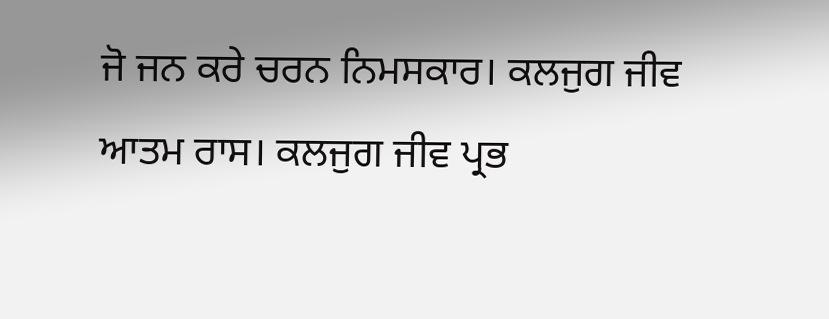ਜੋ ਜਨ ਕਰੇ ਚਰਨ ਨਿਮਸਕਾਰ। ਕਲਜੁਗ ਜੀਵ ਆਤਮ ਰਾਸ। ਕਲਜੁਗ ਜੀਵ ਪ੍ਰਭ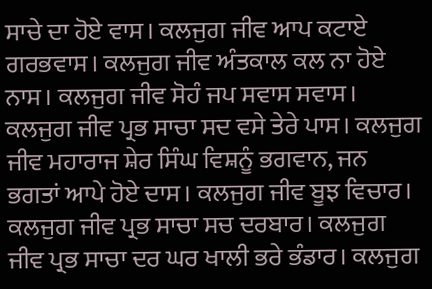ਸਾਚੇ ਦਾ ਹੋਏ ਵਾਸ। ਕਲਜੁਗ ਜੀਵ ਆਪ ਕਟਾਏ ਗਰਭਵਾਸ। ਕਲਜੁਗ ਜੀਵ ਅੰਤਕਾਲ ਕਲ ਨਾ ਹੋਏ ਨਾਸ। ਕਲਜੁਗ ਜੀਵ ਸੋਹੰ ਜਪ ਸਵਾਸ ਸਵਾਸ। ਕਲਜੁਗ ਜੀਵ ਪ੍ਰਭ ਸਾਚਾ ਸਦ ਵਸੇ ਤੇਰੇ ਪਾਸ। ਕਲਜੁਗ ਜੀਵ ਮਹਾਰਾਜ ਸ਼ੇਰ ਸਿੰਘ ਵਿਸ਼ਨੂੰ ਭਗਵਾਨ, ਜਨ ਭਗਤਾਂ ਆਪੇ ਹੋਏ ਦਾਸ। ਕਲਜੁਗ ਜੀਵ ਬੂਝ ਵਿਚਾਰ। ਕਲਜੁਗ ਜੀਵ ਪ੍ਰਭ ਸਾਚਾ ਸਚ ਦਰਬਾਰ। ਕਲਜੁਗ ਜੀਵ ਪ੍ਰਭ ਸਾਚਾ ਦਰ ਘਰ ਖਾਲੀ ਭਰੇ ਭੰਡਾਰ। ਕਲਜੁਗ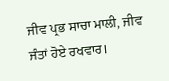ਜੀਵ ਪ੍ਰਭ ਸਾਚਾ ਮਾਲੀ, ਜੀਵ ਜੰਤਾਂ ਹੋਏ ਰਖਵਾਰ।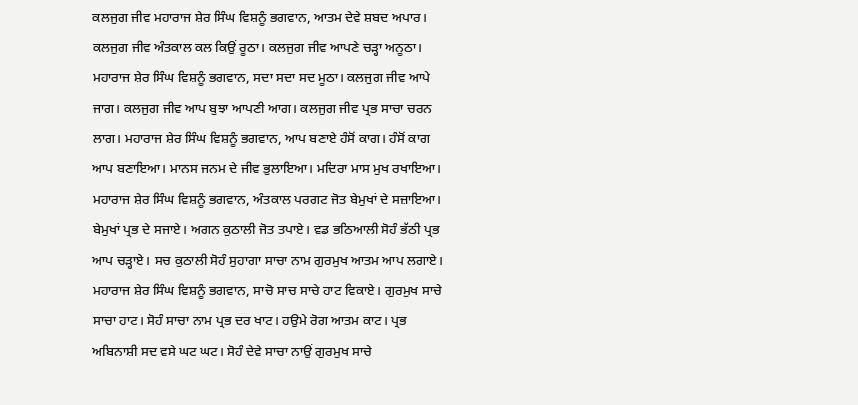ਕਲਜੁਗ ਜੀਵ ਮਹਾਰਾਜ ਸ਼ੇਰ ਸਿੰਘ ਵਿਸ਼ਨੂੰ ਭਗਵਾਨ, ਆਤਮ ਦੇਵੇ ਸ਼ਬਦ ਅਪਾਰ। ਕਲਜੁਗ ਜੀਵ ਅੰਤਕਾਲ ਕਲ ਕਿਉਂ ਰੂਠਾ। ਕਲਜੁਗ ਜੀਵ ਆਪਣੇ ਚੜ੍ਹਾ ਅਨੂਠਾ। ਮਹਾਰਾਜ ਸ਼ੇਰ ਸਿੰਘ ਵਿਸ਼ਨੂੰ ਭਗਵਾਨ, ਸਦਾ ਸਦਾ ਸਦ ਮੂਠਾ। ਕਲਜੁਗ ਜੀਵ ਆਪੇ ਜਾਗ। ਕਲਜੁਗ ਜੀਵ ਆਪ ਬੁਝਾ ਆਪਣੀ ਆਗ। ਕਲਜੁਗ ਜੀਵ ਪ੍ਰਭ ਸਾਚਾ ਚਰਨ ਲਾਗ। ਮਹਾਰਾਜ ਸ਼ੇਰ ਸਿੰਘ ਵਿਸ਼ਨੂੰ ਭਗਵਾਨ, ਆਪ ਬਣਾਏ ਹੰਸੋਂ ਕਾਗ। ਹੰਸੋਂ ਕਾਗ ਆਪ ਬਣਾਇਆ। ਮਾਨਸ ਜਨਮ ਦੇ ਜੀਵ ਭੁਲਾਇਆ। ਮਦਿਰਾ ਮਾਸ ਮੁਖ ਰਖਾਇਆ। ਮਹਾਰਾਜ ਸ਼ੇਰ ਸਿੰਘ ਵਿਸ਼ਨੂੰ ਭਗਵਾਨ, ਅੰਤਕਾਲ ਪਰਗਟ ਜੋਤ ਬੇਮੁਖਾਂ ਦੇ ਸਜ਼ਾਇਆ। ਬੇਮੁਖਾਂ ਪ੍ਰਭ ਦੇ ਸਜਾਏ। ਅਗਨ ਕੁਠਾਲੀ ਜੋਤ ਤਪਾਏ। ਵਡ ਭਠਿਆਲੀ ਸੋਹੰ ਭੱਠੀ ਪ੍ਰਭ ਆਪ ਚੜ੍ਹਾਏ। ਸਚ ਕੁਠਾਲੀ ਸੋਹੰ ਸੁਹਾਗਾ ਸਾਚਾ ਨਾਮ ਗੁਰਮੁਖ ਆਤਮ ਆਪ ਲਗਾਏ। ਮਹਾਰਾਜ ਸ਼ੇਰ ਸਿੰਘ ਵਿਸ਼ਨੂੰ ਭਗਵਾਨ, ਸਾਚੋ ਸਾਚ ਸਾਚੇ ਹਾਟ ਵਿਕਾਏ। ਗੁਰਮੁਖ ਸਾਚੇ ਸਾਚਾ ਹਾਟ। ਸੋਹੰ ਸਾਚਾ ਨਾਮ ਪ੍ਰਭ ਦਰ ਖਾਟ। ਹਉਮੇ ਰੋਗ ਆਤਮ ਕਾਟ। ਪ੍ਰਭ ਅਬਿਨਾਸ਼ੀ ਸਦ ਵਸੇ ਘਟ ਘਟ। ਸੋਹੰ ਦੇਵੇ ਸਾਚਾ ਨਾਉਂ ਗੁਰਮੁਖ ਸਾਚੇ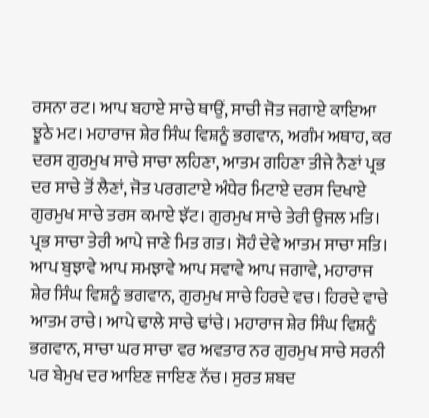ਰਸਨਾ ਰਟ। ਆਪ ਬਹਾਏ ਸਾਚੇ ਥਾਉਂ, ਸਾਚੀ ਜੋਤ ਜਗਾਏ ਕਾਇਆ ਝੂਠੇ ਮਟ। ਮਹਾਰਾਜ ਸ਼ੇਰ ਸਿੰਘ ਵਿਸ਼ਨੂੰ ਭਗਵਾਨ, ਅਗੰਮ ਅਥਾਹ, ਕਰ ਦਰਸ ਗੁਰਮੁਖ ਸਾਚੇ ਸਾਚਾ ਲਹਿਣਾ, ਆਤਮ ਗਹਿਣਾ ਤੀਜੇ ਨੈਣਾਂ ਪ੍ਰਭ ਦਰ ਸਾਚੇ ਤੋਂ ਲੈਣਾਂ, ਜੋਤ ਪਰਗਟਾਏ ਅੰਧੇਰ ਮਿਟਾਏ ਦਰਸ ਦਿਖਾਏ ਗੁਰਮੁਖ ਸਾਚੇ ਤਰਸ ਕਮਾਏ ਝੱਟ। ਗੁਰਮੁਖ ਸਾਚੇ ਤੇਰੀ ਉਜਲ ਮਤਿ। ਪ੍ਰਭ ਸਾਚਾ ਤੇਰੀ ਆਪੇ ਜਾਣੇ ਮਿਤ ਗਤ। ਸੋਹੰ ਦੇਵੇ ਆਤਮ ਸਾਚਾ ਸਤਿ। ਆਪ ਬੁਝਾਵੇ ਆਪ ਸਮਝਾਵੇ ਆਪ ਸਵਾਵੇ ਆਪ ਜਗਾਵੇ, ਮਹਾਰਾਜ ਸ਼ੇਰ ਸਿੰਘ ਵਿਸ਼ਨੂੰ ਭਗਵਾਨ, ਗੁਰਮੁਖ ਸਾਚੇ ਹਿਰਦੇ ਵਚ। ਹਿਰਦੇ ਵਾਚੇ ਆਤਮ ਰਾਚੇ। ਆਪੇ ਢਾਲੇ ਸਾਚੇ ਢਾਂਚੇ। ਮਹਾਰਾਜ ਸ਼ੇਰ ਸਿੰਘ ਵਿਸ਼ਨੂੰ ਭਗਵਾਨ, ਸਾਚਾ ਘਰ ਸਾਚਾ ਵਰ ਅਵਤਾਰ ਨਰ ਗੁਰਮੁਖ ਸਾਚੇ ਸਰਨੀ ਪਰ ਬੇਮੁਖ ਦਰ ਆਇਣ ਜਾਇਣ ਨੱਚ। ਸੁਰਤ ਸ਼ਬਦ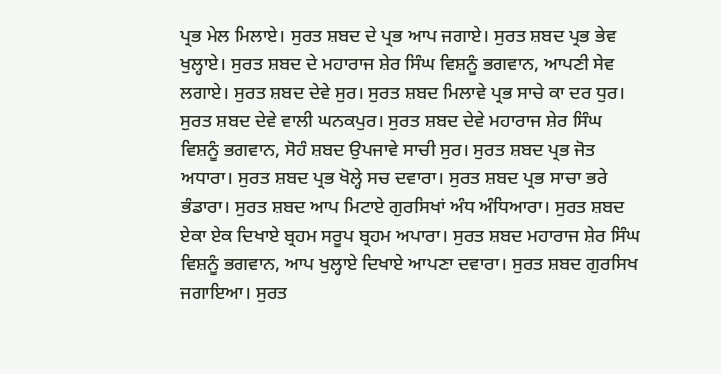ਪ੍ਰਭ ਮੇਲ ਮਿਲਾਏ। ਸੁਰਤ ਸ਼ਬਦ ਦੇ ਪ੍ਰਭ ਆਪ ਜਗਾਏ। ਸੁਰਤ ਸ਼ਬਦ ਪ੍ਰਭ ਭੇਵ ਖੁਲ੍ਹਾਏ। ਸੁਰਤ ਸ਼ਬਦ ਦੇ ਮਹਾਰਾਜ ਸ਼ੇਰ ਸਿੰਘ ਵਿਸ਼ਨੂੰ ਭਗਵਾਨ, ਆਪਣੀ ਸੇਵ ਲਗਾਏ। ਸੁਰਤ ਸ਼ਬਦ ਦੇਵੇ ਸੁਰ। ਸੁਰਤ ਸ਼ਬਦ ਮਿਲਾਵੇ ਪ੍ਰਭ ਸਾਚੇ ਕਾ ਦਰ ਧੁਰ। ਸੁਰਤ ਸ਼ਬਦ ਦੇਵੇ ਵਾਲੀ ਘਨਕਪੁਰ। ਸੁਰਤ ਸ਼ਬਦ ਦੇਵੇ ਮਹਾਰਾਜ ਸ਼ੇਰ ਸਿੰਘ ਵਿਸ਼ਨੂੰ ਭਗਵਾਨ, ਸੋਹੰ ਸ਼ਬਦ ਉਪਜਾਵੇ ਸਾਚੀ ਸੁਰ। ਸੁਰਤ ਸ਼ਬਦ ਪ੍ਰਭ ਜੋਤ ਅਧਾਰਾ। ਸੁਰਤ ਸ਼ਬਦ ਪ੍ਰਭ ਖੋਲ੍ਹੇ ਸਚ ਦਵਾਰਾ। ਸੁਰਤ ਸ਼ਬਦ ਪ੍ਰਭ ਸਾਚਾ ਭਰੇ ਭੰਡਾਰਾ। ਸੁਰਤ ਸ਼ਬਦ ਆਪ ਮਿਟਾਏ ਗੁਰਸਿਖਾਂ ਅੰਧ ਅੰਧਿਆਰਾ। ਸੁਰਤ ਸ਼ਬਦ ਏਕਾ ਏਕ ਦਿਖਾਏ ਬ੍ਰਹਮ ਸਰੂਪ ਬ੍ਰਹਮ ਅਪਾਰਾ। ਸੁਰਤ ਸ਼ਬਦ ਮਹਾਰਾਜ ਸ਼ੇਰ ਸਿੰਘ ਵਿਸ਼ਨੂੰ ਭਗਵਾਨ, ਆਪ ਖੁਲ੍ਹਾਏ ਦਿਖਾਏ ਆਪਣਾ ਦਵਾਰਾ। ਸੁਰਤ ਸ਼ਬਦ ਗੁਰਸਿਖ ਜਗਾਇਆ। ਸੁਰਤ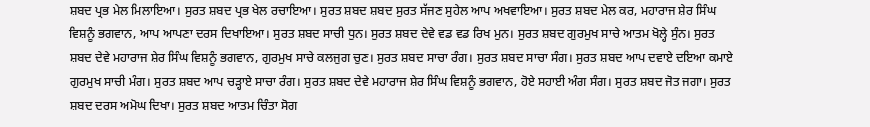ਸ਼ਬਦ ਪ੍ਰਭ ਮੇਲ ਮਿਲਾਇਆ। ਸੁਰਤ ਸ਼ਬਦ ਪ੍ਰਭ ਖੇਲ ਰਚਾਇਆ। ਸੁਰਤ ਸ਼ਬਦ ਸ਼ਬਦ ਸੁਰਤ ਸੱਜਣ ਸੁਹੇਲ ਆਪ ਅਖਵਾਇਆ। ਸੁਰਤ ਸ਼ਬਦ ਮੇਲ ਕਰ, ਮਹਾਰਾਜ ਸ਼ੇਰ ਸਿੰਘ ਵਿਸ਼ਨੂੰ ਭਗਵਾਨ, ਆਪ ਆਪਣਾ ਦਰਸ ਦਿਖਾਇਆ। ਸੁਰਤ ਸ਼ਬਦ ਸਾਚੀ ਧੁਨ। ਸੁਰਤ ਸ਼ਬਦ ਦੇਵੇ ਵਡ ਵਡ ਰਿਖ ਮੁਨ। ਸੁਰਤ ਸ਼ਬਦ ਗੁਰਮੁਖ ਸਾਚੇ ਆਤਮ ਖੋਲ੍ਹੇ ਸੁੰਨ। ਸੁਰਤ ਸ਼ਬਦ ਦੇਵੇ ਮਹਾਰਾਜ ਸ਼ੇਰ ਸਿੰਘ ਵਿਸ਼ਨੂੰ ਭਗਵਾਨ, ਗੁਰਮੁਖ ਸਾਚੇ ਕਲਜੁਗ ਚੁਣ। ਸੁਰਤ ਸ਼ਬਦ ਸਾਚਾ ਰੰਗ। ਸੁਰਤ ਸ਼ਬਦ ਸਾਚਾ ਸੰਗ। ਸੁਰਤ ਸ਼ਬਦ ਆਪ ਦਵਾਏ ਦਇਆ ਕਮਾਏ ਗੁਰਮੁਖ ਸਾਚੀ ਮੰਗ। ਸੁਰਤ ਸ਼ਬਦ ਆਪ ਚੜ੍ਹਾਏ ਸਾਚਾ ਰੰਗ। ਸੁਰਤ ਸ਼ਬਦ ਦੇਵੇ ਮਹਾਰਾਜ ਸ਼ੇਰ ਸਿੰਘ ਵਿਸ਼ਨੂੰ ਭਗਵਾਨ, ਹੋਏ ਸਹਾਈ ਅੰਗ ਸੰਗ। ਸੁਰਤ ਸ਼ਬਦ ਜੋਤ ਜਗਾ। ਸੁਰਤ ਸ਼ਬਦ ਦਰਸ ਅਮੋਘ ਦਿਖਾ। ਸੁਰਤ ਸ਼ਬਦ ਆਤਮ ਚਿੰਤਾ ਸੋਗ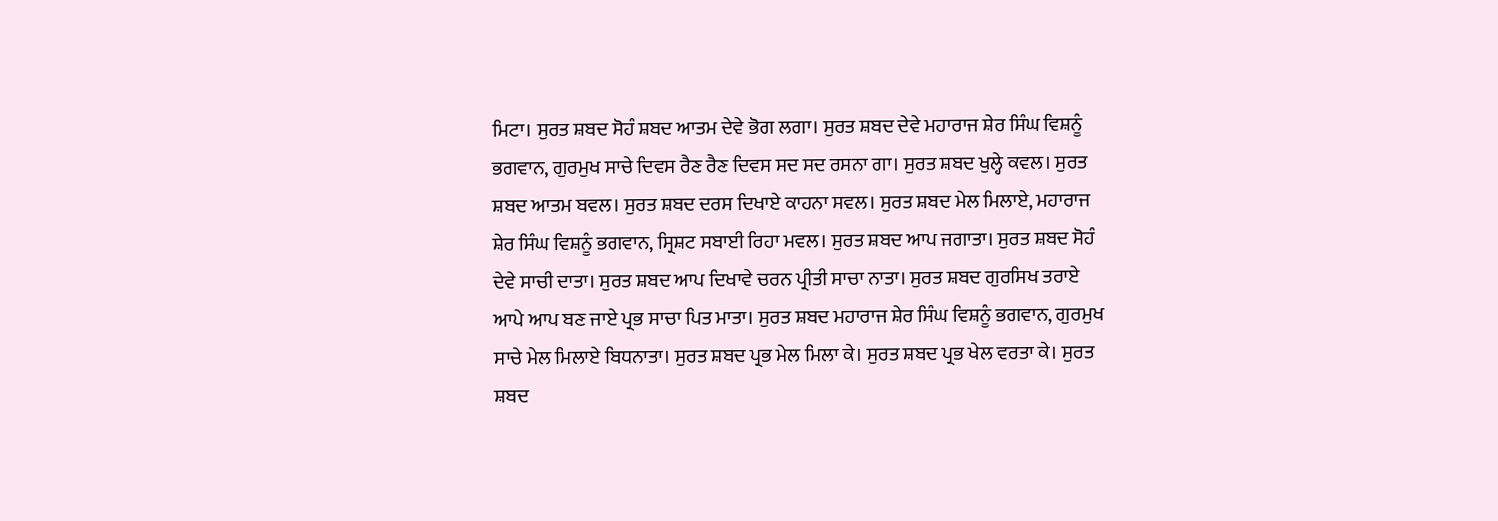ਮਿਟਾ। ਸੁਰਤ ਸ਼ਬਦ ਸੋਹੰ ਸ਼ਬਦ ਆਤਮ ਦੇਵੇ ਭੋਗ ਲਗਾ। ਸੁਰਤ ਸ਼ਬਦ ਦੇਵੇ ਮਹਾਰਾਜ ਸ਼ੇਰ ਸਿੰਘ ਵਿਸ਼ਨੂੰ ਭਗਵਾਨ, ਗੁਰਮੁਖ ਸਾਚੇ ਦਿਵਸ ਰੈਣ ਰੈਣ ਦਿਵਸ ਸਦ ਸਦ ਰਸਨਾ ਗਾ। ਸੁਰਤ ਸ਼ਬਦ ਖੁਲ੍ਹੇ ਕਵਲ। ਸੁਰਤ ਸ਼ਬਦ ਆਤਮ ਬਵਲ। ਸੁਰਤ ਸ਼ਬਦ ਦਰਸ ਦਿਖਾਏ ਕਾਹਨਾ ਸਵਲ। ਸੁਰਤ ਸ਼ਬਦ ਮੇਲ ਮਿਲਾਏ, ਮਹਾਰਾਜ ਸ਼ੇਰ ਸਿੰਘ ਵਿਸ਼ਨੂੰ ਭਗਵਾਨ, ਸ੍ਰਿਸ਼ਟ ਸਬਾਈ ਰਿਹਾ ਮਵਲ। ਸੁਰਤ ਸ਼ਬਦ ਆਪ ਜਗਾਤਾ। ਸੁਰਤ ਸ਼ਬਦ ਸੋਹੰ ਦੇਵੇ ਸਾਚੀ ਦਾਤਾ। ਸੁਰਤ ਸ਼ਬਦ ਆਪ ਦਿਖਾਵੇ ਚਰਨ ਪ੍ਰੀਤੀ ਸਾਚਾ ਨਾਤਾ। ਸੁਰਤ ਸ਼ਬਦ ਗੁਰਸਿਖ ਤਰਾਏ ਆਪੇ ਆਪ ਬਣ ਜਾਏ ਪ੍ਰਭ ਸਾਚਾ ਪਿਤ ਮਾਤਾ। ਸੁਰਤ ਸ਼ਬਦ ਮਹਾਰਾਜ ਸ਼ੇਰ ਸਿੰਘ ਵਿਸ਼ਨੂੰ ਭਗਵਾਨ, ਗੁਰਮੁਖ ਸਾਚੇ ਮੇਲ ਮਿਲਾਏ ਬਿਧਨਾਤਾ। ਸੁਰਤ ਸ਼ਬਦ ਪ੍ਰਭ ਮੇਲ ਮਿਲਾ ਕੇ। ਸੁਰਤ ਸ਼ਬਦ ਪ੍ਰਭ ਖੇਲ ਵਰਤਾ ਕੇ। ਸੁਰਤ ਸ਼ਬਦ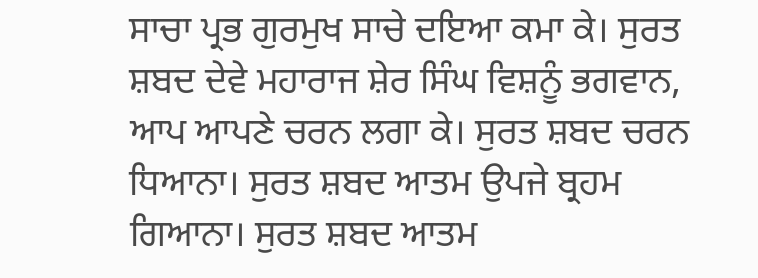ਸਾਚਾ ਪ੍ਰਭ ਗੁਰਮੁਖ ਸਾਚੇ ਦਇਆ ਕਮਾ ਕੇ। ਸੁਰਤ ਸ਼ਬਦ ਦੇਵੇ ਮਹਾਰਾਜ ਸ਼ੇਰ ਸਿੰਘ ਵਿਸ਼ਨੂੰ ਭਗਵਾਨ, ਆਪ ਆਪਣੇ ਚਰਨ ਲਗਾ ਕੇ। ਸੁਰਤ ਸ਼ਬਦ ਚਰਨ ਧਿਆਨਾ। ਸੁਰਤ ਸ਼ਬਦ ਆਤਮ ਉਪਜੇ ਬ੍ਰਹਮ ਗਿਆਨਾ। ਸੁਰਤ ਸ਼ਬਦ ਆਤਮ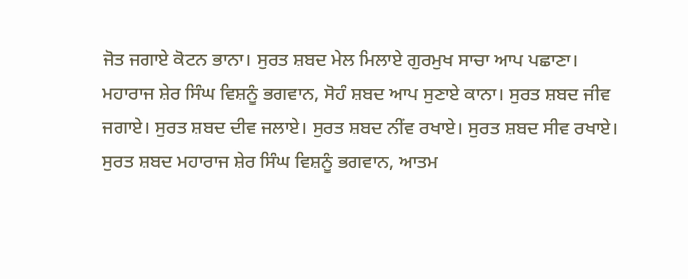ਜੋਤ ਜਗਾਏ ਕੋਟਨ ਭਾਨਾ। ਸੁਰਤ ਸ਼ਬਦ ਮੇਲ ਮਿਲਾਏ ਗੁਰਮੁਖ ਸਾਚਾ ਆਪ ਪਛਾਣਾ। ਮਹਾਰਾਜ ਸ਼ੇਰ ਸਿੰਘ ਵਿਸ਼ਨੂੰ ਭਗਵਾਨ, ਸੋਹੰ ਸ਼ਬਦ ਆਪ ਸੁਣਾਏ ਕਾਨਾ। ਸੁਰਤ ਸ਼ਬਦ ਜੀਵ ਜਗਾਏ। ਸੁਰਤ ਸ਼ਬਦ ਦੀਵ ਜਲਾਏ। ਸੁਰਤ ਸ਼ਬਦ ਨੀਂਵ ਰਖਾਏ। ਸੁਰਤ ਸ਼ਬਦ ਸੀਵ ਰਖਾਏ। ਸੁਰਤ ਸ਼ਬਦ ਮਹਾਰਾਜ ਸ਼ੇਰ ਸਿੰਘ ਵਿਸ਼ਨੂੰ ਭਗਵਾਨ, ਆਤਮ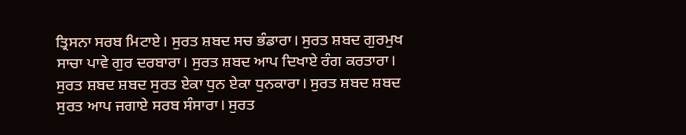ਤ੍ਰਿਸਨਾ ਸਰਬ ਮਿਟਾਏ। ਸੁਰਤ ਸ਼ਬਦ ਸਚ ਭੰਡਾਰਾ। ਸੁਰਤ ਸ਼ਬਦ ਗੁਰਮੁਖ ਸਾਚਾ ਪਾਵੇ ਗੁਰ ਦਰਬਾਰਾ। ਸੁਰਤ ਸ਼ਬਦ ਆਪ ਦਿਖਾਏ ਰੰਗ ਕਰਤਾਰਾ। ਸੁਰਤ ਸ਼ਬਦ ਸ਼ਬਦ ਸੁਰਤ ਏਕਾ ਧੁਨ ਏਕਾ ਧੁਨਕਾਰਾ। ਸੁਰਤ ਸ਼ਬਦ ਸ਼ਬਦ ਸੁਰਤ ਆਪ ਜਗਾਏ ਸਰਬ ਸੰਸਾਰਾ। ਸੁਰਤ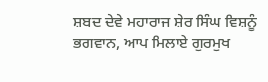ਸ਼ਬਦ ਦੇਵੇ ਮਹਾਰਾਜ ਸ਼ੇਰ ਸਿੰਘ ਵਿਸ਼ਨੂੰ ਭਗਵਾਨ, ਆਪ ਮਿਲਾਏ ਗੁਰਮੁਖ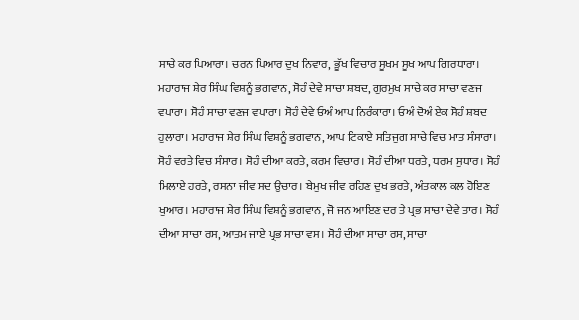ਸਾਚੇ ਕਰ ਪਿਆਰਾ। ਚਰਨ ਪਿਆਰ ਦੁਖ ਨਿਵਾਰ, ਭੂੱਖ ਵਿਚਾਰ ਸੂਖਮ ਸੂਖ ਆਪ ਗਿਰਧਾਰਾ। ਮਹਾਰਾਜ ਸ਼ੇਰ ਸਿੰਘ ਵਿਸ਼ਨੂੰ ਭਗਵਾਨ, ਸੋਹੰ ਦੇਵੇ ਸਾਚਾ ਸ਼ਬਦ, ਗੁਰਮੁਖ ਸਾਚੇ ਕਰ ਸਾਚਾ ਵਣਜ ਵਪਾਰਾ। ਸੋਹੰ ਸਾਚਾ ਵਣਜ ਵਪਾਰਾ। ਸੋਹੰ ਦੇਵੇ ਓਅੰ ਆਪ ਨਿਰੰਕਾਰਾ। ਓਅੰ ਦੋਅੰ ਏਕ ਸੋਹੰ ਸ਼ਬਦ ਹੁਲਾਰਾ। ਮਹਾਰਾਜ ਸ਼ੇਰ ਸਿੰਘ ਵਿਸ਼ਨੂੰ ਭਗਵਾਨ, ਆਪ ਟਿਕਾਏ ਸਤਿਜੁਗ ਸਾਚੇ ਵਿਚ ਮਾਤ ਸੰਸਾਰਾ। ਸੋਹੰ ਵਰਤੇ ਵਿਚ ਸੰਸਾਰ। ਸੋਹੰ ਦੀਆ ਕਰਤੇ, ਕਰਮ ਵਿਚਾਰ। ਸੋਹੰ ਦੀਆ ਧਰਤੇ, ਧਰਮ ਸੁਧਾਰ। ਸੋਹੰ ਮਿਲਾਏ ਹਰਤੇ, ਰਸਨਾ ਜੀਵ ਸਦ ਉਚਾਰ। ਬੇਮੁਖ ਜੀਵ ਰਹਿਣ ਦੁਖ ਭਰਤੇ, ਅੰਤਕਾਲ ਕਲ ਹੋਇਣ ਖੁਆਰ। ਮਹਾਰਾਜ ਸ਼ੇਰ ਸਿੰਘ ਵਿਸ਼ਨੂੰ ਭਗਵਾਨ, ਜੋ ਜਨ ਆਇਣ ਦਰ ਤੇ ਪ੍ਰਭ ਸਾਚਾ ਦੇਵੇ ਤਾਰ। ਸੋਹੰ ਦੀਆ ਸਾਚਾ ਰਸ, ਆਤਮ ਜਾਏ ਪ੍ਰਭ ਸਾਚਾ ਵਸ। ਸੋਹੰ ਦੀਆ ਸਾਚਾ ਰਸ, ਸਾਚਾ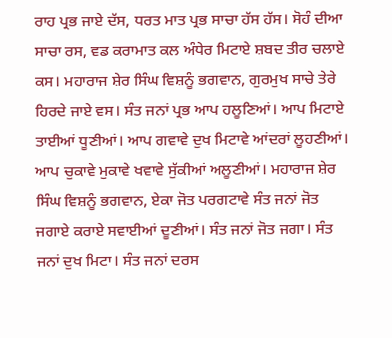ਰਾਹ ਪ੍ਰਭ ਜਾਏ ਦੱਸ, ਧਰਤ ਮਾਤ ਪ੍ਰਭ ਸਾਚਾ ਹੱਸ ਹੱਸ। ਸੋਹੰ ਦੀਆ ਸਾਚਾ ਰਸ, ਵਡ ਕਰਾਮਾਤ ਕਲ ਅੰਧੇਰ ਮਿਟਾਏ ਸ਼ਬਦ ਤੀਰ ਚਲਾਏ ਕਸ। ਮਹਾਰਾਜ ਸ਼ੇਰ ਸਿੰਘ ਵਿਸ਼ਨੂੰ ਭਗਵਾਨ, ਗੁਰਮੁਖ ਸਾਚੇ ਤੇਰੇ ਹਿਰਦੇ ਜਾਏ ਵਸ। ਸੰਤ ਜਨਾਂ ਪ੍ਰਭ ਆਪ ਹਲੂਣਿਆਂ। ਆਪ ਮਿਟਾਏ ਤਾਈਆਂ ਧੂਣੀਆਂ। ਆਪ ਗਵਾਵੇ ਦੁਖ ਮਿਟਾਵੇ ਆਂਦਰਾਂ ਲੂਹਣੀਆਂ। ਆਪ ਚੁਕਾਵੇ ਮੁਕਾਵੇ ਖਵਾਵੇ ਸੁੱਕੀਆਂ ਅਲੂਣੀਆਂ। ਮਹਾਰਾਜ ਸ਼ੇਰ ਸਿੰਘ ਵਿਸ਼ਨੂੰ ਭਗਵਾਨ, ਏਕਾ ਜੋਤ ਪਰਗਟਾਵੇ ਸੰਤ ਜਨਾਂ ਜੋਤ ਜਗਾਏ ਕਰਾਏ ਸਵਾਈਆਂ ਦੂਣੀਆਂ। ਸੰਤ ਜਨਾਂ ਜੋਤ ਜਗਾ। ਸੰਤ ਜਨਾਂ ਦੁਖ ਮਿਟਾ। ਸੰਤ ਜਨਾਂ ਦਰਸ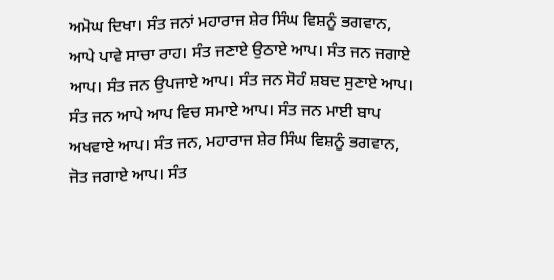ਅਮੋਘ ਦਿਖਾ। ਸੰਤ ਜਨਾਂ ਮਹਾਰਾਜ ਸ਼ੇਰ ਸਿੰਘ ਵਿਸ਼ਨੂੰ ਭਗਵਾਨ, ਆਪੇ ਪਾਵੇ ਸਾਚਾ ਰਾਹ। ਸੰਤ ਜਣਾਏ ਉਠਾਏ ਆਪ। ਸੰਤ ਜਨ ਜਗਾਏ ਆਪ। ਸੰਤ ਜਨ ਉਪਜਾਏ ਆਪ। ਸੰਤ ਜਨ ਸੋਹੰ ਸ਼ਬਦ ਸੁਣਾਏ ਆਪ। ਸੰਤ ਜਨ ਆਪੇ ਆਪ ਵਿਚ ਸਮਾਏ ਆਪ। ਸੰਤ ਜਨ ਮਾਈ ਬਾਪ ਅਖਵਾਏ ਆਪ। ਸੰਤ ਜਨ, ਮਹਾਰਾਜ ਸ਼ੇਰ ਸਿੰਘ ਵਿਸ਼ਨੂੰ ਭਗਵਾਨ, ਜੋਤ ਜਗਾਏ ਆਪ। ਸੰਤ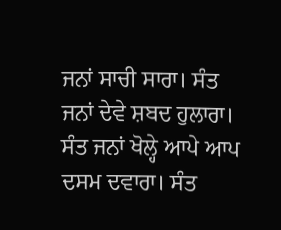ਜਨਾਂ ਸਾਚੀ ਸਾਰਾ। ਸੰਤ ਜਨਾਂ ਦੇਵੇ ਸ਼ਬਦ ਹੁਲਾਰਾ। ਸੰਤ ਜਨਾਂ ਖੋਲ੍ਹੇ ਆਪੇ ਆਪ ਦਸਮ ਦਵਾਰਾ। ਸੰਤ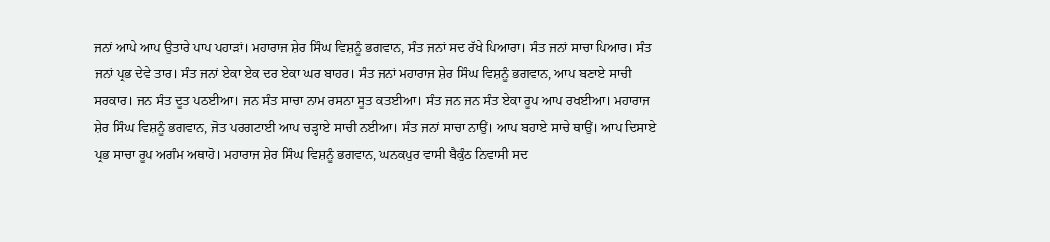ਜਨਾਂ ਆਪੇ ਆਪ ਉਤਾਰੇ ਪਾਪ ਪਹਾੜਾਂ। ਮਹਾਰਾਜ ਸ਼ੇਰ ਸਿੰਘ ਵਿਸ਼ਨੂੰ ਭਗਵਾਨ, ਸੰਤ ਜਨਾਂ ਸਦ ਰੱਖੇ ਪਿਆਰਾ। ਸੰਤ ਜਨਾਂ ਸਾਚਾ ਪਿਆਰ। ਸੰਤ ਜਨਾਂ ਪ੍ਰਭ ਦੇਵੇ ਤਾਰ। ਸੰਤ ਜਨਾਂ ਏਕਾ ਏਕ ਦਰ ਏਕਾ ਘਰ ਬਾਹਰ। ਸੰਤ ਜਨਾਂ ਮਹਾਰਾਜ ਸ਼ੇਰ ਸਿੰਘ ਵਿਸ਼ਨੂੰ ਭਗਵਾਨ, ਆਪ ਬਣਾਏ ਸਾਚੀ ਸਰਕਾਰ। ਜਨ ਸੰਤ ਦੂਤ ਪਠਈਆ। ਜਨ ਸੰਤ ਸਾਚਾ ਨਾਮ ਰਸਨਾ ਸੂਤ ਕਤਈਆ। ਸੰਤ ਜਨ ਜਨ ਸੰਤ ਏਕਾ ਰੂਪ ਆਪ ਰਖਈਆ। ਮਹਾਰਾਜ ਸ਼ੇਰ ਸਿੰਘ ਵਿਸ਼ਨੂੰ ਭਗਵਾਨ, ਜੋਤ ਪਰਗਟਾਈ ਆਪ ਚੜ੍ਹਾਏ ਸਾਚੀ ਨਈਆ। ਸੰਤ ਜਨਾਂ ਸਾਚਾ ਨਾਉਂ। ਆਪ ਬਹਾਏ ਸਾਚੇ ਥਾਉਂ। ਆਪ ਦਿਸਾਏ ਪ੍ਰਭ ਸਾਚਾ ਰੂਪ ਅਗੰਮ ਅਥਾਹੋ। ਮਹਾਰਾਜ ਸ਼ੇਰ ਸਿੰਘ ਵਿਸ਼ਨੂੰ ਭਗਵਾਨ, ਘਨਕਪੁਰ ਵਾਸੀ ਬੈਕੁੰਠ ਨਿਵਾਸੀ ਸਦ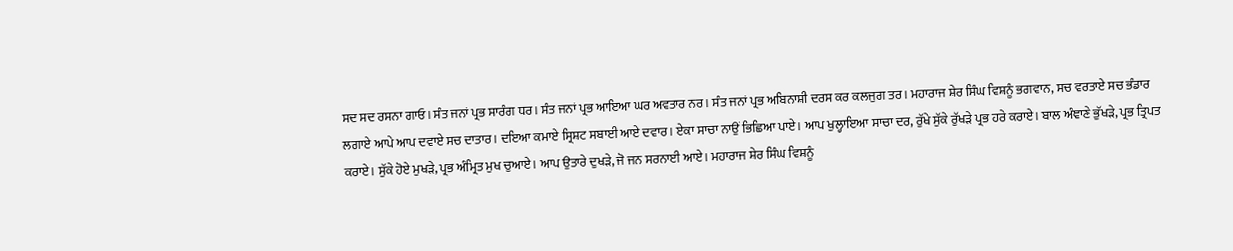ਸਦ ਸਦ ਰਸਨਾ ਗਾਓ। ਸੰਤ ਜਨਾਂ ਪ੍ਰਭ ਸਾਰੰਗ ਧਰ। ਸੰਤ ਜਨਾਂ ਪ੍ਰਭ ਆਇਆ ਘਰ ਅਵਤਾਰ ਨਰ। ਸੰਤ ਜਨਾਂ ਪ੍ਰਭ ਅਬਿਨਾਸ਼ੀ ਦਰਸ ਕਰ ਕਲਜੁਗ ਤਰ। ਮਹਾਰਾਜ ਸ਼ੇਰ ਸਿੰਘ ਵਿਸ਼ਨੂੰ ਭਗਵਾਨ, ਸਚ ਵਰਤਾਏ ਸਚ ਭੰਡਾਰ ਲਗਾਏ ਆਪੇ ਆਪ ਦਵਾਏ ਸਚ ਦਾਤਾਰ। ਦਇਆ ਕਮਾਏ ਸ੍ਰਿਸ਼ਟ ਸਬਾਈ ਆਏ ਦਵਾਰ। ਏਕਾ ਸਾਚਾ ਨਾਉਂ ਭਿਛਿਆ ਪਾਏ। ਆਪ ਖੁਲ੍ਹਾਇਆ ਸਾਚਾ ਦਰ, ਰੁੱਖੇ ਸੁੱਕੇ ਰੁੱਖੜੇ ਪ੍ਰਭ ਹਰੇ ਕਰਾਏ। ਬਾਲ ਅੰਞਾਣੇ ਭੁੱਖੜੇ, ਪ੍ਰਭ ਤ੍ਰਿਪਤ ਕਰਾਏ। ਸੁੱਕੇ ਹੋਏ ਮੁਖੜੇ, ਪ੍ਰਭ ਅੰਮ੍ਰਿਤ ਮੁਖ ਚੁਆਏ। ਆਪ ਉਤਾਰੇ ਦੁਖੜੇ, ਜੋ ਜਨ ਸਰਨਾਈ ਆਏ। ਮਹਾਰਾਜ ਸ਼ੇਰ ਸਿੰਘ ਵਿਸ਼ਨੂੰ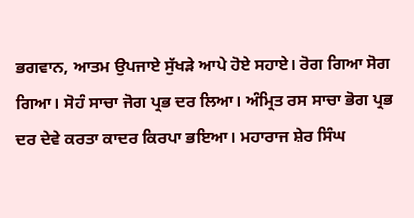ਭਗਵਾਨ, ਆਤਮ ਉਪਜਾਏ ਸੁੱਖੜੇ ਆਪੇ ਹੋਏ ਸਹਾਏ। ਰੋਗ ਗਿਆ ਸੋਗ ਗਿਆ। ਸੋਹੰ ਸਾਚਾ ਜੋਗ ਪ੍ਰਭ ਦਰ ਲਿਆ। ਅੰਮ੍ਰਿਤ ਰਸ ਸਾਚਾ ਭੋਗ ਪ੍ਰਭ ਦਰ ਦੇਵੇ ਕਰਤਾ ਕਾਦਰ ਕਿਰਪਾ ਭਇਆ। ਮਹਾਰਾਜ ਸ਼ੇਰ ਸਿੰਘ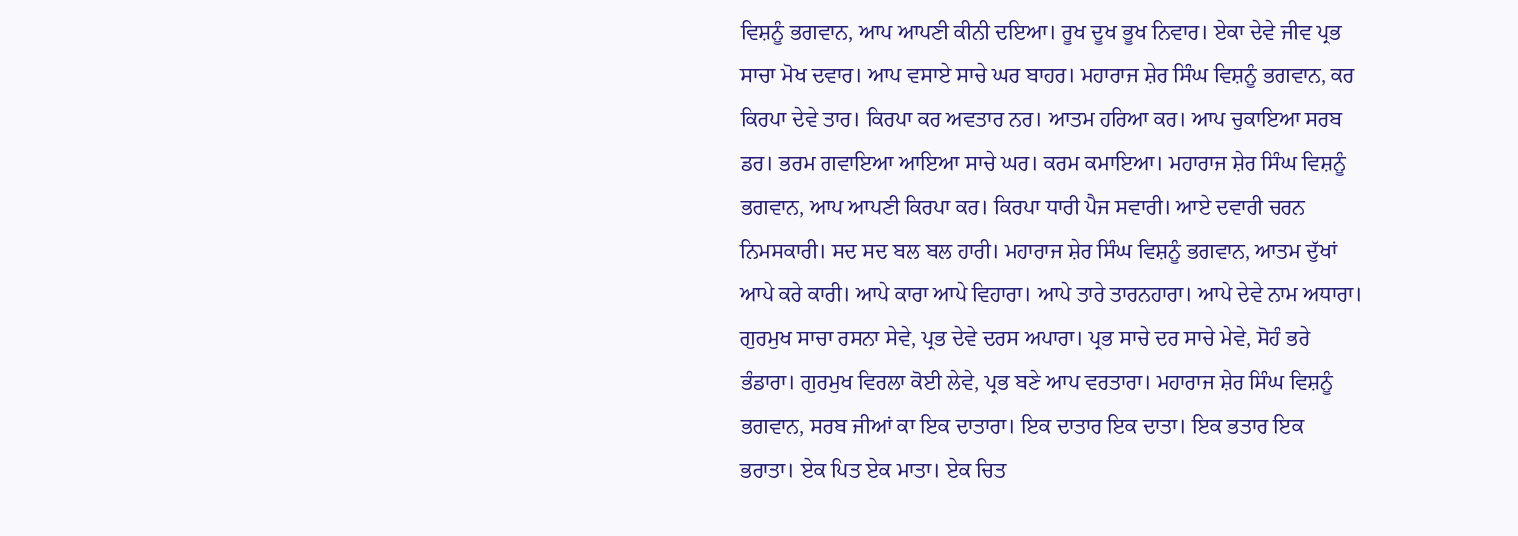ਵਿਸ਼ਨੂੰ ਭਗਵਾਨ, ਆਪ ਆਪਣੀ ਕੀਨੀ ਦਇਆ। ਰੂਖ ਦੂਖ ਭੂਖ ਨਿਵਾਰ। ਏਕਾ ਦੇਵੇ ਜੀਵ ਪ੍ਰਭ ਸਾਚਾ ਮੋਖ ਦਵਾਰ। ਆਪ ਵਸਾਏ ਸਾਚੇ ਘਰ ਬਾਹਰ। ਮਹਾਰਾਜ ਸ਼ੇਰ ਸਿੰਘ ਵਿਸ਼ਨੂੰ ਭਗਵਾਨ, ਕਰ ਕਿਰਪਾ ਦੇਵੇ ਤਾਰ। ਕਿਰਪਾ ਕਰ ਅਵਤਾਰ ਨਰ। ਆਤਮ ਹਰਿਆ ਕਰ। ਆਪ ਚੁਕਾਇਆ ਸਰਬ ਡਰ। ਭਰਮ ਗਵਾਇਆ ਆਇਆ ਸਾਚੇ ਘਰ। ਕਰਮ ਕਮਾਇਆ। ਮਹਾਰਾਜ ਸ਼ੇਰ ਸਿੰਘ ਵਿਸ਼ਨੂੰ ਭਗਵਾਨ, ਆਪ ਆਪਣੀ ਕਿਰਪਾ ਕਰ। ਕਿਰਪਾ ਧਾਰੀ ਪੈਜ ਸਵਾਰੀ। ਆਏ ਦਵਾਰੀ ਚਰਨ ਨਿਮਸਕਾਰੀ। ਸਦ ਸਦ ਬਲ ਬਲ ਹਾਰੀ। ਮਹਾਰਾਜ ਸ਼ੇਰ ਸਿੰਘ ਵਿਸ਼ਨੂੰ ਭਗਵਾਨ, ਆਤਮ ਦੁੱਖਾਂ ਆਪੇ ਕਰੇ ਕਾਰੀ। ਆਪੇ ਕਾਰਾ ਆਪੇ ਵਿਹਾਰਾ। ਆਪੇ ਤਾਰੇ ਤਾਰਨਹਾਰਾ। ਆਪੇ ਦੇਵੇ ਨਾਮ ਅਧਾਰਾ। ਗੁਰਮੁਖ ਸਾਚਾ ਰਸਨਾ ਸੇਵੇ, ਪ੍ਰਭ ਦੇਵੇ ਦਰਸ ਅਪਾਰਾ। ਪ੍ਰਭ ਸਾਚੇ ਦਰ ਸਾਚੇ ਮੇਵੇ, ਸੋਹੰ ਭਰੇ ਭੰਡਾਰਾ। ਗੁਰਮੁਖ ਵਿਰਲਾ ਕੋਈ ਲੇਵੇ, ਪ੍ਰਭ ਬਣੇ ਆਪ ਵਰਤਾਰਾ। ਮਹਾਰਾਜ ਸ਼ੇਰ ਸਿੰਘ ਵਿਸ਼ਨੂੰ ਭਗਵਾਨ, ਸਰਬ ਜੀਆਂ ਕਾ ਇਕ ਦਾਤਾਰਾ। ਇਕ ਦਾਤਾਰ ਇਕ ਦਾਤਾ। ਇਕ ਭਤਾਰ ਇਕ ਭਰਾਤਾ। ਏਕ ਪਿਤ ਏਕ ਮਾਤਾ। ਏਕ ਚਿਤ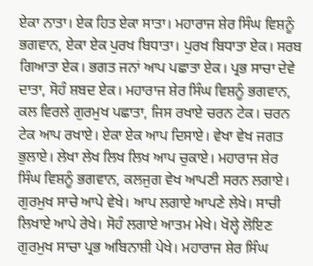ਏਕਾ ਨਾਤਾ। ਏਕ ਹਿਤ ਏਕਾ ਸਾਤਾ। ਮਹਾਰਾਜ ਸ਼ੇਰ ਸਿੰਘ ਵਿਸ਼ਨੂੰ ਭਗਵਾਨ, ਏਕਾ ਏਕ ਪੁਰਖ ਬਿਧਾਤਾ। ਪੁਰਖ ਬਿਧਾਤਾ ਏਕ। ਸਰਬ ਗਿਆਤਾ ਏਕ। ਭਗਤ ਜਨਾਂ ਆਪ ਪਛਾਤਾ ਏਕ। ਪ੍ਰਭ ਸਾਚਾ ਦੇਵੇ ਦਾਤਾ, ਸੋਹੰ ਸ਼ਬਦ ਏਕ। ਮਹਾਰਾਜ ਸ਼ੇਰ ਸਿੰਘ ਵਿਸ਼ਨੂੰ ਭਗਵਾਨ, ਕਲ ਵਿਰਲੇ ਗੁਰਮੁਖ ਪਛਾਤਾ, ਜਿਸ ਰਖਾਏ ਚਰਨ ਟੇਕ। ਚਰਨ ਟੇਕ ਆਪ ਰਖਾਏ। ਏਕਾ ਏਕ ਆਪ ਦਿਸਾਏ। ਵੇਖਾ ਵੇਖ ਜਗਤ ਭੁਲਾਏ। ਲੇਖਾ ਲੇਖ ਲਿਖ ਲਿਖ ਆਪ ਚੁਕਾਏ। ਮਹਾਰਾਜ ਸ਼ੇਰ ਸਿੰਘ ਵਿਸ਼ਨੂੰ ਭਗਵਾਨ, ਕਲਜੁਗ ਵੇਖ ਆਪਣੀ ਸਰਨ ਲਗਾਏ। ਗੁਰਮੁਖ ਸਾਚੇ ਆਪੇ ਵੇਖੇ। ਆਪ ਲਗਾਏ ਆਪਣੇ ਲੇਖੇ। ਸਾਚੀ ਲਿਖਾਏ ਆਪੇ ਰੇਖੇ। ਸੋਹੰ ਲਗਾਏ ਆਤਮ ਮੇਖੇ। ਖੋਲ੍ਹੇ ਲੋਇਣ ਗੁਰਮੁਖ ਸਾਚਾ ਪ੍ਰਭ ਅਬਿਨਾਸ਼ੀ ਪੇਖੇ। ਮਹਾਰਾਜ ਸ਼ੇਰ ਸਿੰਘ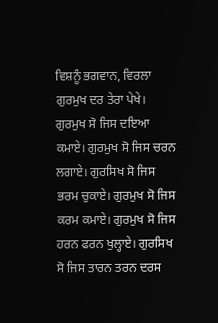ਵਿਸ਼ਨੂੰ ਭਗਵਾਨ, ਵਿਰਲਾ ਗੁਰਮੁਖ ਦਰ ਤੇਰਾ ਪੇਖੇ। ਗੁਰਮੁਖ ਸੋ ਜਿਸ ਦਇਆ ਕਮਾਏ। ਗੁਰਮੁਖ ਸੋ ਜਿਸ ਚਰਨ ਲਗਾਏ। ਗੁਰਸਿਖ ਸੋ ਜਿਸ ਭਰਮ ਚੁਕਾਏ। ਗੁਰਮੁਖ ਸੋ ਜਿਸ ਕਰਮ ਕਮਾਏ। ਗੁਰਮੁਖ ਸੋ ਜਿਸ ਹਰਨ ਫਰਨ ਖੁਲ੍ਹਾਏ। ਗੁਰਸਿਖ ਸੋ ਜਿਸ ਤਾਰਨ ਤਰਨ ਦਰਸ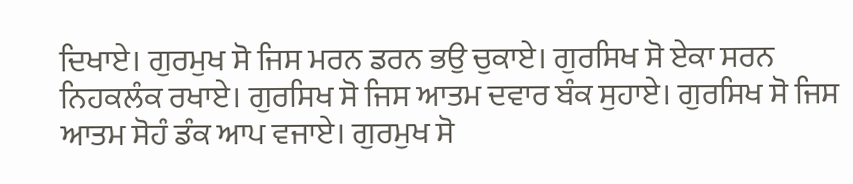ਦਿਖਾਏ। ਗੁਰਮੁਖ ਸੋ ਜਿਸ ਮਰਨ ਡਰਨ ਭਉ ਚੁਕਾਏ। ਗੁਰਸਿਖ ਸੋ ਏਕਾ ਸਰਨ ਨਿਹਕਲੰਕ ਰਖਾਏ। ਗੁਰਸਿਖ ਸੋ ਜਿਸ ਆਤਮ ਦਵਾਰ ਬੰਕ ਸੁਹਾਏ। ਗੁਰਸਿਖ ਸੋ ਜਿਸ ਆਤਮ ਸੋਹੰ ਡੰਕ ਆਪ ਵਜਾਏ। ਗੁਰਮੁਖ ਸੋ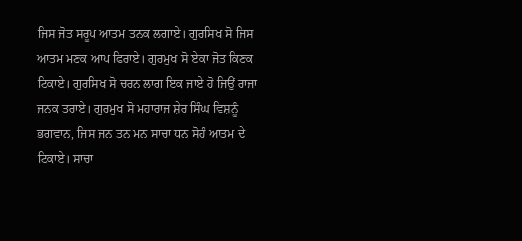ਜਿਸ ਜੋਤ ਸਰੂਪ ਆਤਮ ਤਨਕ ਲਗਾਏ। ਗੁਰਸਿਖ ਸੋ ਜਿਸ ਆਤਮ ਮਣਕ ਆਪ ਫਿਰਾਏ। ਗੁਰਮੁਖ ਸੋ ਏਕਾ ਜੋਤ ਕਿਣਕ ਟਿਕਾਏ। ਗੁਰਸਿਖ ਸੋ ਚਰਨ ਲਾਗ ਇਕ ਜਾਏ ਹੋ ਜਿਉਂ ਰਾਜਾ ਜਨਕ ਤਰਾਏ। ਗੁਰਮੁਖ ਸੋ ਮਹਾਰਾਜ ਸ਼ੇਰ ਸਿੰਘ ਵਿਸ਼ਨੂੰ ਭਗਵਾਨ, ਜਿਸ ਜਨ ਤਨ ਮਨ ਸਾਚਾ ਧਨ ਸੋਹੰ ਆਤਮ ਦੇ ਟਿਕਾਏ। ਸਾਚਾ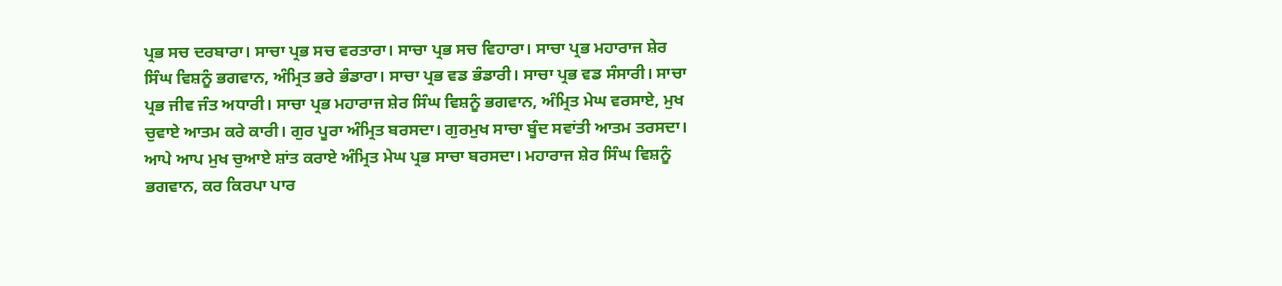ਪ੍ਰਭ ਸਚ ਦਰਬਾਰਾ। ਸਾਚਾ ਪ੍ਰਭ ਸਚ ਵਰਤਾਰਾ। ਸਾਚਾ ਪ੍ਰਭ ਸਚ ਵਿਹਾਰਾ। ਸਾਚਾ ਪ੍ਰਭ ਮਹਾਰਾਜ ਸ਼ੇਰ ਸਿੰਘ ਵਿਸ਼ਨੂੰ ਭਗਵਾਨ, ਅੰਮ੍ਰਿਤ ਭਰੇ ਭੰਡਾਰਾ। ਸਾਚਾ ਪ੍ਰਭ ਵਡ ਭੰਡਾਰੀ। ਸਾਚਾ ਪ੍ਰਭ ਵਡ ਸੰਸਾਰੀ। ਸਾਚਾ ਪ੍ਰਭ ਜੀਵ ਜੰਤ ਅਧਾਰੀ। ਸਾਚਾ ਪ੍ਰਭ ਮਹਾਰਾਜ ਸ਼ੇਰ ਸਿੰਘ ਵਿਸ਼ਨੂੰ ਭਗਵਾਨ, ਅੰਮ੍ਰਿਤ ਮੇਘ ਵਰਸਾਏ, ਮੁਖ ਚੁਵਾਏ ਆਤਮ ਕਰੇ ਕਾਰੀ। ਗੁਰ ਪੂਰਾ ਅੰਮ੍ਰਿਤ ਬਰਸਦਾ। ਗੁਰਮੁਖ ਸਾਚਾ ਬੂੰਦ ਸਵਾਂਤੀ ਆਤਮ ਤਰਸਦਾ। ਆਪੇ ਆਪ ਮੁਖ ਚੁਆਏ ਸ਼ਾਂਤ ਕਰਾਏ ਅੰਮ੍ਰਿਤ ਮੇਘ ਪ੍ਰਭ ਸਾਚਾ ਬਰਸਦਾ। ਮਹਾਰਾਜ ਸ਼ੇਰ ਸਿੰਘ ਵਿਸ਼ਨੂੰ ਭਗਵਾਨ, ਕਰ ਕਿਰਪਾ ਪਾਰ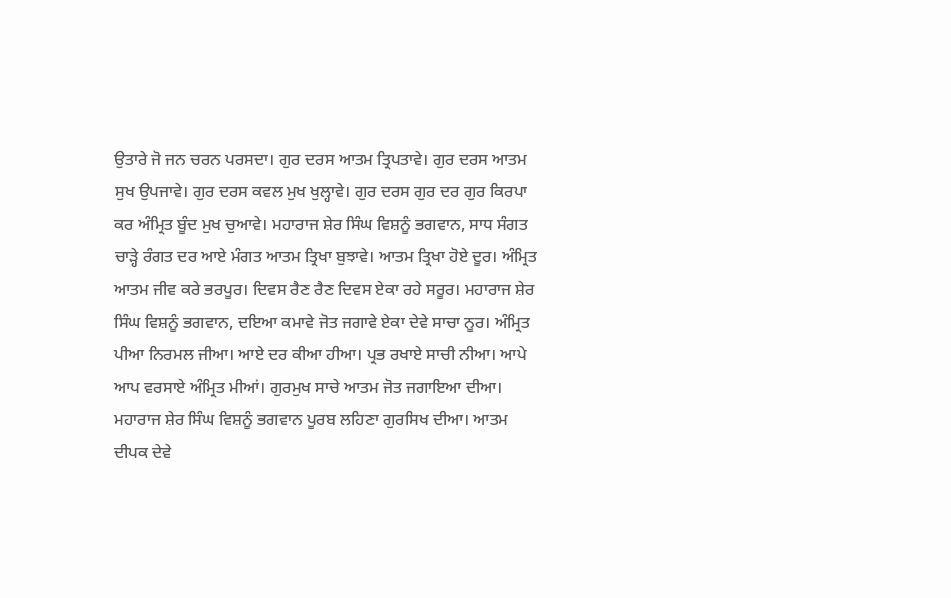ਉਤਾਰੇ ਜੋ ਜਨ ਚਰਨ ਪਰਸਦਾ। ਗੁਰ ਦਰਸ ਆਤਮ ਤ੍ਰਿਪਤਾਵੇ। ਗੁਰ ਦਰਸ ਆਤਮ ਸੁਖ ਉਪਜਾਵੇ। ਗੁਰ ਦਰਸ ਕਵਲ ਮੁਖ ਖੁਲ੍ਹਾਵੇ। ਗੁਰ ਦਰਸ ਗੁਰ ਦਰ ਗੁਰ ਕਿਰਪਾ ਕਰ ਅੰਮ੍ਰਿਤ ਬੂੰਦ ਮੁਖ ਚੁਆਵੇ। ਮਹਾਰਾਜ ਸ਼ੇਰ ਸਿੰਘ ਵਿਸ਼ਨੂੰ ਭਗਵਾਨ, ਸਾਧ ਸੰਗਤ ਚਾੜ੍ਹੇ ਰੰਗਤ ਦਰ ਆਏ ਮੰਗਤ ਆਤਮ ਤ੍ਰਿਖਾ ਬੁਝਾਵੇ। ਆਤਮ ਤ੍ਰਿਖਾ ਹੋਏ ਦੂਰ। ਅੰਮ੍ਰਿਤ ਆਤਮ ਜੀਵ ਕਰੇ ਭਰਪੂਰ। ਦਿਵਸ ਰੈਣ ਰੈਣ ਦਿਵਸ ਏਕਾ ਰਹੇ ਸਰੂਰ। ਮਹਾਰਾਜ ਸ਼ੇਰ ਸਿੰਘ ਵਿਸ਼ਨੂੰ ਭਗਵਾਨ, ਦਇਆ ਕਮਾਵੇ ਜੋਤ ਜਗਾਵੇ ਏਕਾ ਦੇਵੇ ਸਾਚਾ ਨੂਰ। ਅੰਮ੍ਰਿਤ ਪੀਆ ਨਿਰਮਲ ਜੀਆ। ਆਏ ਦਰ ਕੀਆ ਹੀਆ। ਪ੍ਰਭ ਰਖਾਏ ਸਾਚੀ ਨੀਆ। ਆਪੇ ਆਪ ਵਰਸਾਏ ਅੰਮ੍ਰਿਤ ਮੀਆਂ। ਗੁਰਮੁਖ ਸਾਚੇ ਆਤਮ ਜੋਤ ਜਗਾਇਆ ਦੀਆ। ਮਹਾਰਾਜ ਸ਼ੇਰ ਸਿੰਘ ਵਿਸ਼ਨੂੰ ਭਗਵਾਨ ਪੂਰਬ ਲਹਿਣਾ ਗੁਰਸਿਖ ਦੀਆ। ਆਤਮ ਦੀਪਕ ਦੇਵੇ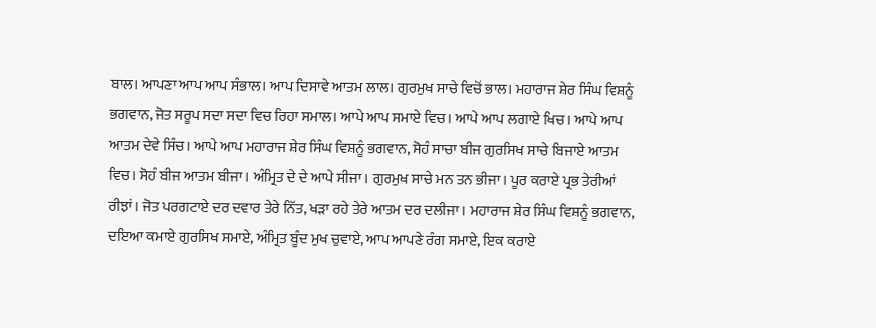ਬਾਲ। ਆਪਣਾ ਆਪ ਆਪ ਸੰਭਾਲ। ਆਪ ਦਿਸਾਵੇ ਆਤਮ ਲਾਲ। ਗੁਰਮੁਖ ਸਾਚੇ ਵਿਚੋਂ ਭਾਲ। ਮਹਾਰਾਜ ਸ਼ੇਰ ਸਿੰਘ ਵਿਸ਼ਨੂੰ ਭਗਵਾਨ, ਜੋਤ ਸਰੂਪ ਸਦਾ ਸਦਾ ਵਿਚ ਰਿਹਾ ਸਮਾਲ। ਆਪੇ ਆਪ ਸਮਾਏ ਵਿਚ। ਆਪੇ ਆਪ ਲਗਾਏ ਖਿਚ। ਆਪੇ ਆਪ ਆਤਮ ਦੇਵੇ ਸਿੰਚ। ਆਪੇ ਆਪ ਮਹਾਰਾਜ ਸ਼ੇਰ ਸਿੰਘ ਵਿਸ਼ਨੂੰ ਭਗਵਾਨ, ਸੋਹੰ ਸਾਚਾ ਬੀਜ ਗੁਰਸਿਖ ਸਾਚੇ ਬਿਜਾਏ ਆਤਮ ਵਿਚ। ਸੋਹੰ ਬੀਜ ਆਤਮ ਬੀਜਾ। ਅੰਮ੍ਰਿਤ ਦੇ ਦੇ ਆਪੇ ਸੀਜਾ। ਗੁਰਮੁਖ ਸਾਚੇ ਮਨ ਤਨ ਭੀਜਾ। ਪੂਰ ਕਰਾਏ ਪ੍ਰਭ ਤੇਰੀਆਂ ਰੀਝਾਂ। ਜੋਤ ਪਰਗਟਾਏ ਦਰ ਦਵਾਰ ਤੇਰੇ ਨਿੱਤ, ਖੜਾ ਰਹੇ ਤੇਰੇ ਆਤਮ ਦਰ ਦਲੀਜਾ। ਮਹਾਰਾਜ ਸ਼ੇਰ ਸਿੰਘ ਵਿਸ਼ਨੂੰ ਭਗਵਾਨ, ਦਇਆ ਕਮਾਏ ਗੁਰਸਿਖ ਸਮਾਏ, ਅੰਮ੍ਰਿਤ ਬੂੰਦ ਮੁਖ ਚੁਵਾਏ, ਆਪ ਆਪਣੇ ਰੰਗ ਸਮਾਏ, ਇਕ ਕਰਾਏ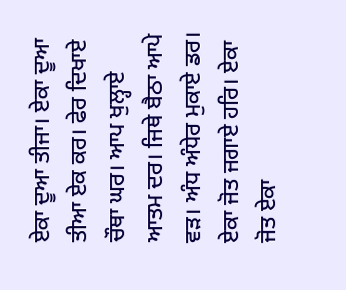ਏਕਾ ਦੂਆ ਤੀਜਾ। ਏਕਾ ਦੂਆ ਤੀਆ ਏਕ ਕਰ। ਫੇਰ ਦਿਖਾਏ ਚੌਥਾ ਘਰ। ਆਪ ਖੁਲ੍ਹਾਏ ਆਤਮ ਦਰ। ਜਿਥੇ ਬੈਠਾ ਆਪੇ ਵੜ। ਅੰਧ ਅੰਧੇਰ ਮੁਕਾਏ ਡਰ। ਏਕਾ ਜੋਤ ਜਗਾਏ ਹਰਿ। ਏਕਾ ਜੋਤ ਏਕਾ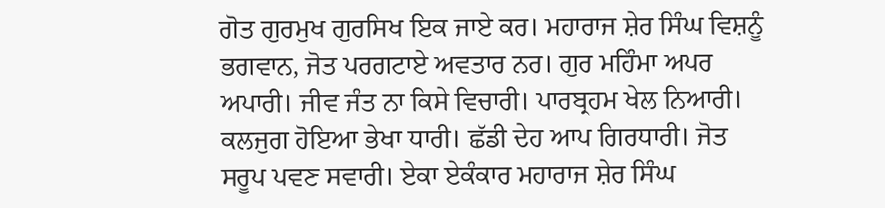ਗੋਤ ਗੁਰਮੁਖ ਗੁਰਸਿਖ ਇਕ ਜਾਏ ਕਰ। ਮਹਾਰਾਜ ਸ਼ੇਰ ਸਿੰਘ ਵਿਸ਼ਨੂੰ ਭਗਵਾਨ, ਜੋਤ ਪਰਗਟਾਏ ਅਵਤਾਰ ਨਰ। ਗੁਰ ਮਹਿੰਮਾ ਅਪਰ ਅਪਾਰੀ। ਜੀਵ ਜੰਤ ਨਾ ਕਿਸੇ ਵਿਚਾਰੀ। ਪਾਰਬ੍ਰਹਮ ਖੇਲ ਨਿਆਰੀ। ਕਲਜੁਗ ਹੋਇਆ ਭੇਖਾ ਧਾਰੀ। ਛੱਡੀ ਦੇਹ ਆਪ ਗਿਰਧਾਰੀ। ਜੋਤ ਸਰੂਪ ਪਵਣ ਸਵਾਰੀ। ਏਕਾ ਏਕੰਕਾਰ ਮਹਾਰਾਜ ਸ਼ੇਰ ਸਿੰਘ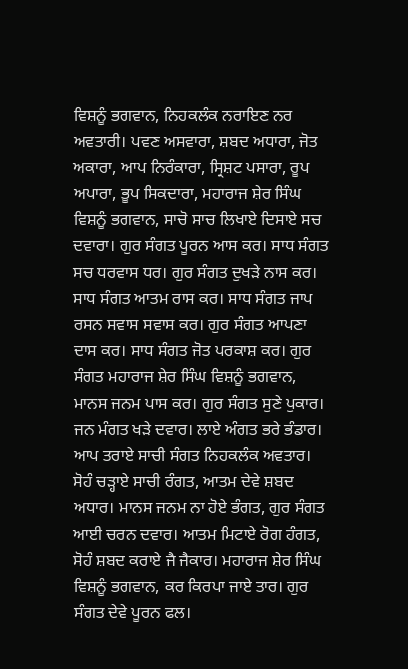ਵਿਸ਼ਨੂੰ ਭਗਵਾਨ, ਨਿਹਕਲੰਕ ਨਰਾਇਣ ਨਰ ਅਵਤਾਰੀ। ਪਵਣ ਅਸਵਾਰਾ, ਸ਼ਬਦ ਅਧਾਰਾ, ਜੋਤ ਅਕਾਰਾ, ਆਪ ਨਿਰੰਕਾਰਾ, ਸ੍ਰਿਸ਼ਟ ਪਸਾਰਾ, ਰੂਪ ਅਪਾਰਾ, ਭੂਪ ਸਿਕਦਾਰਾ, ਮਹਾਰਾਜ ਸ਼ੇਰ ਸਿੰਘ ਵਿਸ਼ਨੂੰ ਭਗਵਾਨ, ਸਾਚੋ ਸਾਚ ਲਿਖਾਏ ਦਿਸਾਏ ਸਚ ਦਵਾਰਾ। ਗੁਰ ਸੰਗਤ ਪੂਰਨ ਆਸ ਕਰ। ਸਾਧ ਸੰਗਤ ਸਚ ਧਰਵਾਸ ਧਰ। ਗੁਰ ਸੰਗਤ ਦੁਖੜੇ ਨਾਸ ਕਰ। ਸਾਧ ਸੰਗਤ ਆਤਮ ਰਾਸ ਕਰ। ਸਾਧ ਸੰਗਤ ਜਾਪ ਰਸਨ ਸਵਾਸ ਸਵਾਸ ਕਰ। ਗੁਰ ਸੰਗਤ ਆਪਣਾ ਦਾਸ ਕਰ। ਸਾਧ ਸੰਗਤ ਜੋਤ ਪਰਕਾਸ਼ ਕਰ। ਗੁਰ ਸੰਗਤ ਮਹਾਰਾਜ ਸ਼ੇਰ ਸਿੰਘ ਵਿਸ਼ਨੂੰ ਭਗਵਾਨ, ਮਾਨਸ ਜਨਮ ਪਾਸ ਕਰ। ਗੁਰ ਸੰਗਤ ਸੁਣੇ ਪੁਕਾਰ। ਜਨ ਮੰਗਤ ਖੜੇ ਦਵਾਰ। ਲਾਏ ਅੰਗਤ ਭਰੇ ਭੰਡਾਰ। ਆਪ ਤਰਾਏ ਸਾਚੀ ਸੰਗਤ ਨਿਹਕਲੰਕ ਅਵਤਾਰ। ਸੋਹੰ ਚੜ੍ਹਾਏ ਸਾਚੀ ਰੰਗਤ, ਆਤਮ ਦੇਵੇ ਸ਼ਬਦ ਅਧਾਰ। ਮਾਨਸ ਜਨਮ ਨਾ ਹੋਏ ਭੰਗਤ, ਗੁਰ ਸੰਗਤ ਆਈ ਚਰਨ ਦਵਾਰ। ਆਤਮ ਮਿਟਾਏ ਰੋਗ ਹੰਗਤ, ਸੋਹੰ ਸ਼ਬਦ ਕਰਾਏ ਜੈ ਜੈਕਾਰ। ਮਹਾਰਾਜ ਸ਼ੇਰ ਸਿੰਘ ਵਿਸ਼ਨੂੰ ਭਗਵਾਨ, ਕਰ ਕਿਰਪਾ ਜਾਏ ਤਾਰ। ਗੁਰ ਸੰਗਤ ਦੇਵੇ ਪੂਰਨ ਫਲ।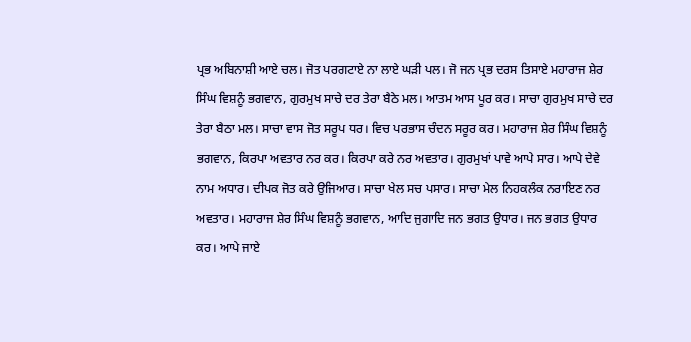ਪ੍ਰਭ ਅਬਿਨਾਸ਼ੀ ਆਏ ਚਲ। ਜੋਤ ਪਰਗਟਾਏ ਨਾ ਲਾਏ ਘੜੀ ਪਲ। ਜੋ ਜਨ ਪ੍ਰਭ ਦਰਸ ਤਿਸਾਏ ਮਹਾਰਾਜ ਸ਼ੇਰ ਸਿੰਘ ਵਿਸ਼ਨੂੰ ਭਗਵਾਨ, ਗੁਰਮੁਖ ਸਾਚੇ ਦਰ ਤੇਰਾ ਬੈਠੇ ਮਲ। ਆਤਮ ਆਸ ਪੂਰ ਕਰ। ਸਾਚਾ ਗੁਰਮੁਖ ਸਾਚੇ ਦਰ ਤੇਰਾ ਬੈਠਾ ਮਲ। ਸਾਚਾ ਵਾਸ ਜੋਤ ਸਰੂਪ ਧਰ। ਵਿਚ ਪਰਭਾਸ ਚੰਦਨ ਸਰੂਰ ਕਰ। ਮਹਾਰਾਜ ਸ਼ੇਰ ਸਿੰਘ ਵਿਸ਼ਨੂੰ ਭਗਵਾਨ, ਕਿਰਪਾ ਅਵਤਾਰ ਨਰ ਕਰ। ਕਿਰਪਾ ਕਰੇ ਨਰ ਅਵਤਾਰ। ਗੁਰਮੁਖਾਂ ਪਾਵੇ ਆਪੇ ਸਾਰ। ਆਪੇ ਦੇਵੇ ਨਾਮ ਅਧਾਰ। ਦੀਪਕ ਜੋਤ ਕਰੇ ਉਜਿਆਰ। ਸਾਚਾ ਖੇਲ ਸਚ ਪਸਾਰ। ਸਾਚਾ ਮੇਲ ਨਿਹਕਲੰਕ ਨਰਾਇਣ ਨਰ ਅਵਤਾਰ। ਮਹਾਰਾਜ ਸ਼ੇਰ ਸਿੰਘ ਵਿਸ਼ਨੂੰ ਭਗਵਾਨ, ਆਦਿ ਜੁਗਾਦਿ ਜਨ ਭਗਤ ਉਧਾਰ। ਜਨ ਭਗਤ ਉਧਾਰ ਕਰ। ਆਪੇ ਜਾਏ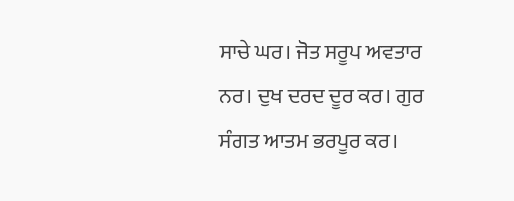ਸਾਚੇ ਘਰ। ਜੋਤ ਸਰੂਪ ਅਵਤਾਰ ਨਰ। ਦੁਖ ਦਰਦ ਦੂਰ ਕਰ। ਗੁਰ ਸੰਗਤ ਆਤਮ ਭਰਪੂਰ ਕਰ।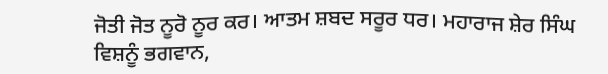ਜੋਤੀ ਜੋਤ ਨੂਰੋ ਨੂਰ ਕਰ। ਆਤਮ ਸ਼ਬਦ ਸਰੂਰ ਧਰ। ਮਹਾਰਾਜ ਸ਼ੇਰ ਸਿੰਘ ਵਿਸ਼ਨੂੰ ਭਗਵਾਨ,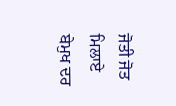ਜੋਤੀ ਜੋਤ ਮਿਲਾਏ ਬੇਮੁਖ ਦਰ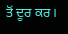ਤੋਂ ਦੂਰ ਕਰ।